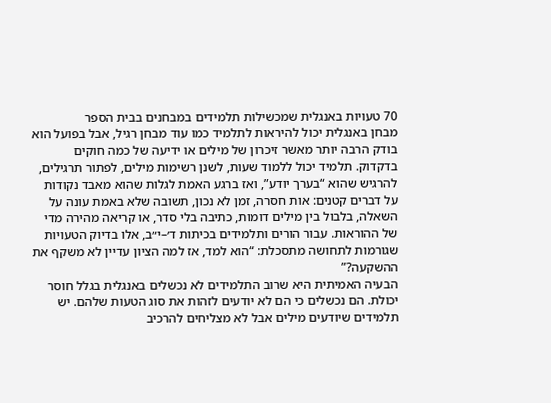70 טעויות באנגלית שמכשילות תלמידים במבחנים בבית הספר
מבחן באנגלית יכול להיראות לתלמיד כמו עוד מבחן רגיל, אבל בפועל הוא בודק הרבה יותר מאשר זיכרון של מילים או ידיעה של כמה חוקים בדקדוק. תלמיד יכול ללמוד שעות, לשנן רשימות מילים, לפתור תרגילים, להרגיש שהוא “בערך יודע”, ואז ברגע האמת לגלות שהוא מאבד נקודות על דברים קטנים: אות חסרה, זמן לא נכון, תשובה שלא באמת עונה על השאלה, בלבול בין מילים דומות, כתיבה בלי סדר, או קריאה מהירה מדי של ההוראות. עבור הורים ותלמידים בכיתות ד׳–י״ב, אלו בדיוק הטעויות שגורמות לתחושה מתסכלת: “הוא למד, אז למה הציון עדיין לא משקף את ההשקעה?”
הבעיה האמיתית היא שרוב התלמידים לא נכשלים באנגלית בגלל חוסר יכולת. הם נכשלים כי הם לא יודעים לזהות את סוג הטעות שלהם. יש תלמידים שיודעים מילים אבל לא מצליחים להרכיב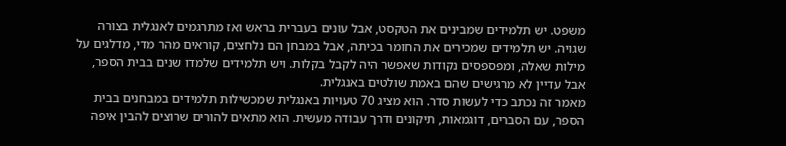משפט. יש תלמידים שמבינים את הטקסט, אבל עונים בעברית בראש ואז מתרגמים לאנגלית בצורה שגויה. יש תלמידים שמכירים את החומר בכיתה, אבל במבחן הם נלחצים, קוראים מהר מדי, מדלגים על מילות שאלה, ומפספסים נקודות שאפשר היה לקבל בקלות. ויש תלמידים שלמדו שנים בבית הספר, אבל עדיין לא מרגישים שהם באמת שולטים באנגלית.
מאמר זה נכתב כדי לעשות סדר. הוא מציג 70 טעויות באנגלית שמכשילות תלמידים במבחנים בבית הספר, עם הסברים, דוגמאות, תיקונים ודרך עבודה מעשית. הוא מתאים להורים שרוצים להבין איפה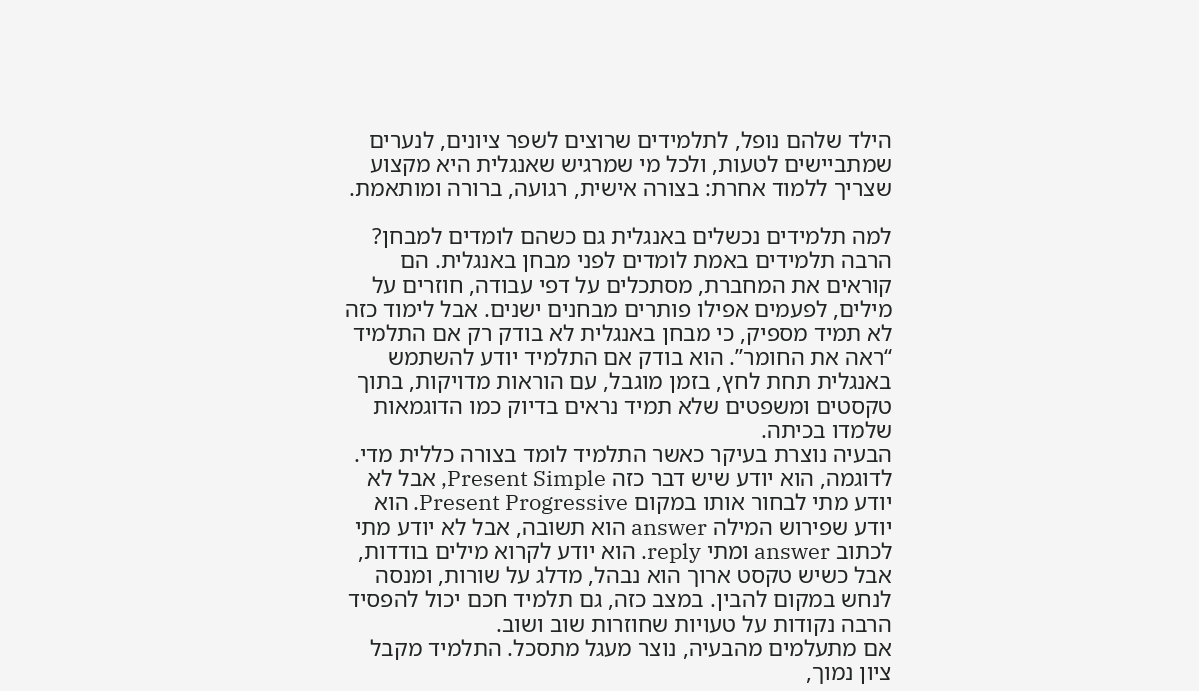הילד שלהם נופל, לתלמידים שרוצים לשפר ציונים, לנערים שמתביישים לטעות, ולכל מי שמרגיש שאנגלית היא מקצוע שצריך ללמוד אחרת: בצורה אישית, רגועה, ברורה ומותאמת.

למה תלמידים נכשלים באנגלית גם כשהם לומדים למבחן?
הרבה תלמידים באמת לומדים לפני מבחן באנגלית. הם קוראים את המחברת, מסתכלים על דפי עבודה, חוזרים על מילים, לפעמים אפילו פותרים מבחנים ישנים. אבל לימוד כזה לא תמיד מספיק, כי מבחן באנגלית לא בודק רק אם התלמיד “ראה את החומר”. הוא בודק אם התלמיד יודע להשתמש באנגלית תחת לחץ, בזמן מוגבל, עם הוראות מדויקות, בתוך טקסטים ומשפטים שלא תמיד נראים בדיוק כמו הדוגמאות שלמדו בכיתה.
הבעיה נוצרת בעיקר כאשר התלמיד לומד בצורה כללית מדי. לדוגמה, הוא יודע שיש דבר כזה Present Simple, אבל לא יודע מתי לבחור אותו במקום Present Progressive. הוא יודע שפירוש המילה answer הוא תשובה, אבל לא יודע מתי לכתוב answer ומתי reply. הוא יודע לקרוא מילים בודדות, אבל כשיש טקסט ארוך הוא נבהל, מדלג על שורות, ומנסה לנחש במקום להבין. במצב כזה, גם תלמיד חכם יכול להפסיד הרבה נקודות על טעויות שחוזרות שוב ושוב.
אם מתעלמים מהבעיה, נוצר מעגל מתסכל. התלמיד מקבל ציון נמוך,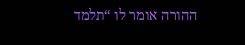ההורה אומר לו “תלמד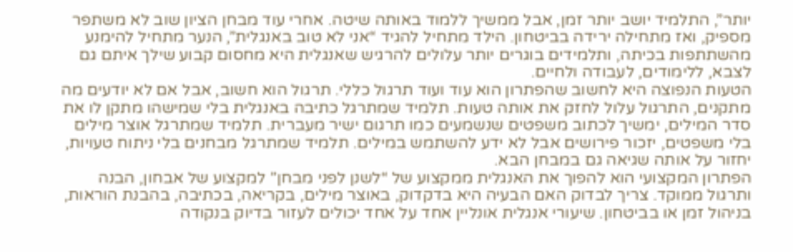יותר”, התלמיד יושב יותר זמן, אבל ממשיך ללמוד באותה שיטה. אחרי עוד מבחן הציון שוב לא משתפר מספיק, ואז מתחילה ירידה בביטחון. הילד מתחיל להגיד “אני לא טוב באנגלית”, הנער מתחיל להימנע מהשתתפות בכיתה, ותלמידים בוגרים יותר עלולים להרגיש שאנגלית היא מחסום קבוע שילך איתם גם לצבא, ללימודים, לעבודה ולחיים.
הטעות הנפוצה היא לחשוב שהפתרון הוא עוד ועוד תרגול כללי. תרגול הוא חשוב, אבל אם לא יודעים מה מתקנים, התרגול עלול לחזק את אותה טעות. תלמיד שמתרגל כתיבה באנגלית בלי שמישהו מתקן לו את סדר המילים, ימשיך לכתוב משפטים שנשמעים כמו תרגום ישיר מעברית. תלמיד שמתרגל אוצר מילים בלי משפטים, יזכור פירושים אבל לא ידע להשתמש במילים. תלמיד שמתרגל מבחנים בלי ניתוח טעויות, יחזור על אותה שגיאה גם במבחן הבא.
הפתרון המקצועי הוא להפוך את האנגלית ממקצוע של “לשנן לפני מבחן” למקצוע של אבחון, הבנה ותרגול ממוקד. צריך לבדוק האם הבעיה היא בדקדוק, באוצר מילים, בקריאה, בכתיבה, בהבנת הוראות, בניהול זמן או בביטחון. שיעורי אנגלית אונליין אחד על אחד יכולים לעזור בדיוק בנקודה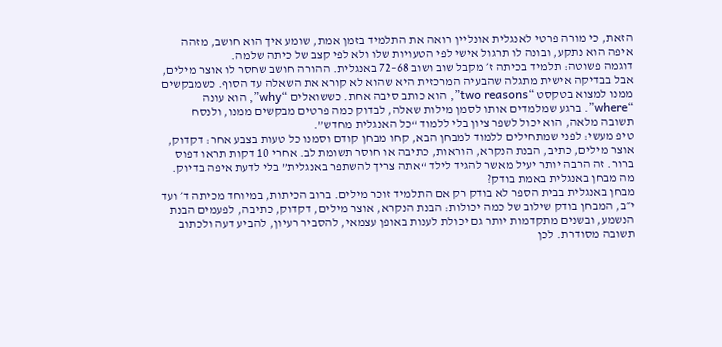הזאת, כי מורה פרטי לאנגלית אונליין רואה את התלמיד בזמן אמת, שומע איך הוא חושב, מזהה איפה הוא נתקע, ובונה לו תרגול אישי לפי הטעויות שלו ולא לפי קצב של כיתה שלמה.
דוגמה פשוטה: תלמיד בכיתה ז׳ מקבל שוב ושוב 68–72 באנגלית. ההורה חושב שחסר לו אוצר מילים, אבל בבדיקה אישית מתגלה שהבעיה המרכזית היא שהוא לא קורא את השאלה עד הסוף. כשמבקשים ממנו למצוא בטקסט “two reasons”, הוא כותב סיבה אחת. כששואלים “why”, הוא עונה “where”. ברגע שמלמדים אותו לסמן מילות שאלה, לבדוק כמה פרטים מבקשים ממנו, ולנסח תשובה מלאה, הוא יכול לשפר ציון בלי ללמוד “כל האנגלית מחדש”.
טיפ מעשי: לפני שמתחילים ללמוד למבחן הבא, קחו מבחן קודם וסמנו כל טעות בצבע אחר: דקדוק, אוצר מילים, כתיב, הבנת הנקרא, הוראות, כתיבה או חוסר תשומת לב. אחרי 10 דקות תראו דפוס ברור. זה הרבה יותר יעיל מאשר להגיד לילד “אתה צריך להשתפר באנגלית” בלי לדעת איפה בדיוק.
מה מבחן באנגלית באמת בודק?
מבחן באנגלית בבית הספר לא בודק רק אם התלמיד זוכר מילים. ברוב הכיתות, במיוחד מכיתה ד׳ ועד י״ב, המבחן בודק שילוב של כמה יכולות: הבנת הנקרא, אוצר מילים, דקדוק, כתיבה, לפעמים הבנת הנשמע, ובשנים מתקדמות יותר גם יכולת לענות באופן עצמאי, להסביר רעיון, להביע דעה ולכתוב תשובה מסודרת. לכן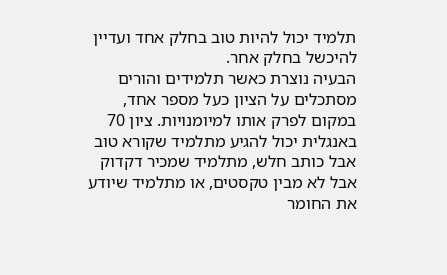תלמיד יכול להיות טוב בחלק אחד ועדיין להיכשל בחלק אחר.
הבעיה נוצרת כאשר תלמידים והורים מסתכלים על הציון כעל מספר אחד, במקום לפרק אותו למיומנויות. ציון 70 באנגלית יכול להגיע מתלמיד שקורא טוב אבל כותב חלש, מתלמיד שמכיר דקדוק אבל לא מבין טקסטים, או מתלמיד שיודע את החומר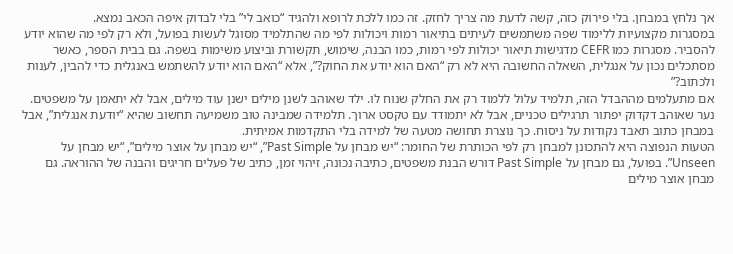אך נלחץ במבחן. בלי פירוק כזה, קשה לדעת מה צריך לחזק. זה כמו ללכת לרופא ולהגיד “כואב לי” בלי לבדוק איפה הכאב נמצא.
במסגרות מקצועיות ללימוד שפה משתמשים לעיתים בתיאור רמות ויכולות לפי מה שהתלמיד מסוגל לעשות בפועל, ולא רק לפי מה שהוא יודע להסביר. מסגרות כמו CEFR מדגישות תיאור יכולות לפי רמות, כמו הבנה, שימוש, תקשורת וביצוע משימות בשפה. גם בבית הספר, כאשר מסתכלים נכון על אנגלית, השאלה החשובה היא לא רק “האם הוא יודע את החוק?”, אלא “האם הוא יודע להשתמש באנגלית כדי להבין, לענות ולכתוב?”
אם מתעלמים מההבדל הזה, תלמיד עלול ללמוד רק את החלק שנוח לו. ילד שאוהב לשנן מילים ישנן עוד מילים, אבל לא יתאמן על משפטים. נער שאוהב דקדוק יפתור תרגילים טכניים, אבל לא יתמודד עם טקסט ארוך. תלמידה שמבינה טוב משמיעה תחשוב שהיא “יודעת אנגלית”, אבל במבחן כתוב תאבד נקודות על ניסוח. כך נוצרת תחושה מטעה של למידה בלי התקדמות אמיתית.
הטעות הנפוצה היא להתכונן למבחן רק לפי הכותרת של החומר: “יש מבחן על Past Simple”, “יש מבחן על אוצר מילים”, “יש מבחן על Unseen”. בפועל, גם מבחן על Past Simple דורש הבנת משפטים, כתיבה נכונה, זיהוי זמן, כתיב של פעלים חריגים והבנה של ההוראה. גם מבחן אוצר מילים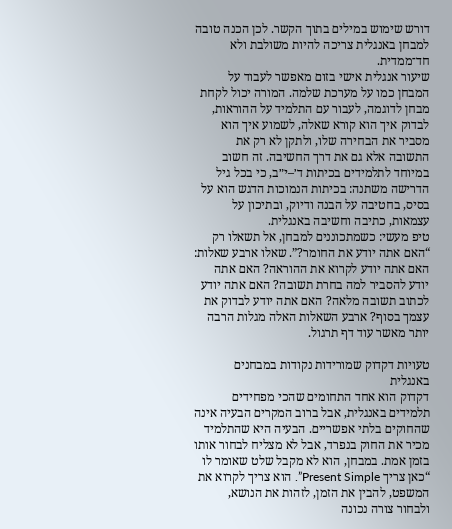דורש שימוש במילים בתוך הקשר. לכן הכנה טובה למבחן באנגלית צריכה להיות משולבת ולא חד־ממדית.
שיעור אנגלית אישי בזום מאפשר לעבוד על המבחן כמו על מערכת שלמה. המורה יכול לקחת מבחן לדוגמה, לעבור עם התלמיד על ההוראות, לבדוק איך הוא קורא שאלה, לשמוע איך הוא מסביר את הבחירה שלו, ולתקן לא רק את התשובה אלא גם את דרך החשיבה. זה חשוב במיוחד לתלמידים בכיתות ד׳–י״ב, כי בכל גיל הדרישה משתנה: בכיתות הנמוכות הדגש הוא על בסיס, בחטיבה על הבנה ודיוק, ובתיכון על עצמאות, כתיבה וחשיבה באנגלית.
טיפ מעשי: כשמתכוננים למבחן, אל תשאלו רק “האם אתה יודע את החומר?”. שאלו ארבע שאלות: האם אתה יודע לקרוא את ההוראה? האם אתה יודע להסביר למה בחרת תשובה? האם אתה יודע לכתוב תשובה מלאה? האם אתה יודע לבדוק את עצמך בסוף? ארבע השאלות האלה מגלות הרבה יותר מאשר עוד דף תרגול.

טעויות דקדוק שמורידות נקודות במבחנים באנגלית
דקדוק הוא אחד התחומים שהכי מפחידים תלמידים באנגלית, אבל ברוב המקרים הבעיה אינה שהחוקים בלתי אפשריים. הבעיה היא שהתלמיד מכיר את החוק בנפרד, אבל לא מצליח לבחור אותו בזמן אמת. במבחן, הוא לא מקבל שלט שאומר לו “כאן צריך Present Simple”. הוא צריך לקרוא את המשפט, להבין את הזמן, לזהות את הנושא, ולבחור צורה נכונה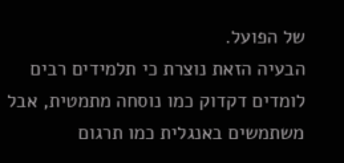של הפועל.
הבעיה הזאת נוצרת כי תלמידים רבים לומדים דקדוק כמו נוסחה מתמטית, אבל משתמשים באנגלית כמו תרגום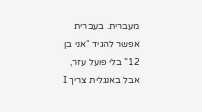מעברית. בעברית אפשר להגיד “אני בן 12” בלי פועל עזר, אבל באנגלית צריך I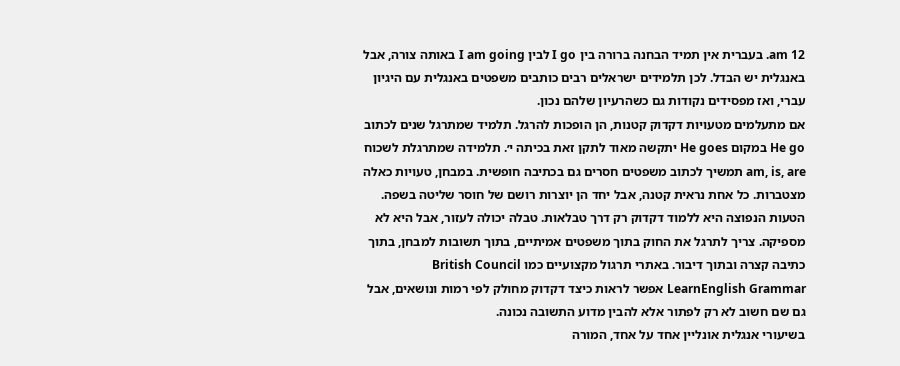am 12. בעברית אין תמיד הבחנה ברורה בין I go לבין I am going באותה צורה, אבל באנגלית יש הבדל. לכן תלמידים ישראלים רבים כותבים משפטים באנגלית עם היגיון עברי, ואז מפסידים נקודות גם כשהרעיון שלהם נכון.
אם מתעלמים מטעויות דקדוק קטנות, הן הופכות להרגל. תלמיד שמתרגל שנים לכתוב He go במקום He goes יתקשה מאוד לתקן זאת בכיתה י׳. תלמידה שמתרגלת לשכוח am, is, are תמשיך לכתוב משפטים חסרים גם בכתיבה חופשית. במבחן, טעויות כאלה מצטברות. כל אחת נראית קטנה, אבל יחד הן יוצרות רושם של חוסר שליטה בשפה.
הטעות הנפוצה היא ללמוד דקדוק רק דרך טבלאות. טבלה יכולה לעזור, אבל היא לא מספיקה. צריך לתרגל את החוק בתוך משפטים אמיתיים, בתוך תשובות למבחן, בתוך כתיבה קצרה ובתוך דיבור. באתרי תרגול מקצועיים כמו British Council LearnEnglish Grammar אפשר לראות כיצד דקדוק מחולק לפי רמות ונושאים, אבל גם שם חשוב לא רק לפתור אלא להבין מדוע התשובה נכונה.
בשיעורי אנגלית אונליין אחד על אחד, המורה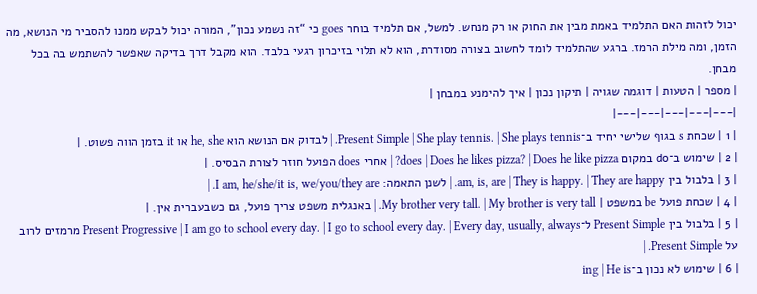יכול לזהות האם התלמיד באמת מבין את החוק או רק מנחש. למשל, אם תלמיד בוחר goes כי “זה נשמע נכון”, המורה יכול לבקש ממנו להסביר מי הנושא, מה הזמן, ומה מילת הרמז. ברגע שהתלמיד לומד לחשוב בצורה מסודרת, הוא לא תלוי בזיכרון רגעי בלבד. הוא מקבל דרך בדיקה שאפשר להשתמש בה בכל מבחן.
| מספר | הטעות | דוגמה שגויה | תיקון נכון | איך להימנע במבחן |
|---|---|---|---|---|
| 1 | שכחת s בגוף שלישי יחיד ב־Present Simple | She play tennis. | She plays tennis. | לבדוק אם הנושא הוא he, she או it בזמן הווה פשוט. |
| 2 | שימוש ב־do במקום does | Does he likes pizza? | Does he like pizza? | אחרי does הפועל חוזר לצורת הבסיס. |
| 3 | בלבול בין am, is, are | They is happy. | They are happy. | לשנן התאמה: I am, he/she/it is, we/you/they are. |
| 4 | שכחת פועל be במשפט | My brother very tall. | My brother is very tall. | באנגלית משפט צריך פועל, גם כשבעברית אין. |
| 5 | בלבול בין Present Simple ל־Present Progressive | I am go to school every day. | I go to school every day. | Every day, usually, always מרמזים לרוב על Present Simple. |
| 6 | שימוש לא נכון ב־ing | He is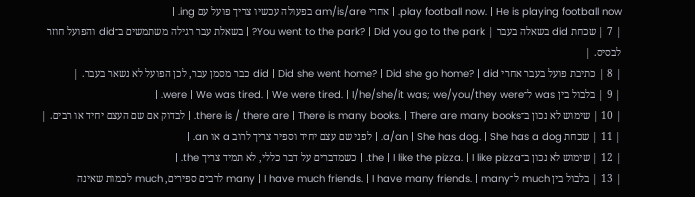play football now. | He is playing football now. | אחרי am/is/are בפעולה עכשיו צריך פועל עם ing. |
| 7 | שכחת did בשאלה בעבר | You went to the park? | Did you go to the park? | בשאלת עבר רגילה משתמשים ב־did והפועל חוזר לבסיס. |
| 8 | כתיבת פועל בעבר אחרי did | Did she went home? | Did she go home? | did כבר מסמן עבר, לכן הפועל לא נשאר בעבר. |
| 9 | בלבול בין was ל־were | We was tired. | We were tired. | I/he/she/it was; we/you/they were. |
| 10 | שימוש לא נכון ב־there is / there are | There is many books. | There are many books. | לבדוק אם שם העצם יחיד או רבים. |
| 11 | שכחת a/an | She has dog. | She has a dog. | לפני שם עצם יחיד וספיר צריך לרוב a או an. |
| 12 | שימוש לא נכון ב־the | I like the pizza. | I like pizza. | כשמדברים על דבר כללי, לא תמיד צריך the. |
| 13 | בלבול בין much ל־many | I have much friends. | I have many friends. | many לרבים ספירים, much לכמות שאינה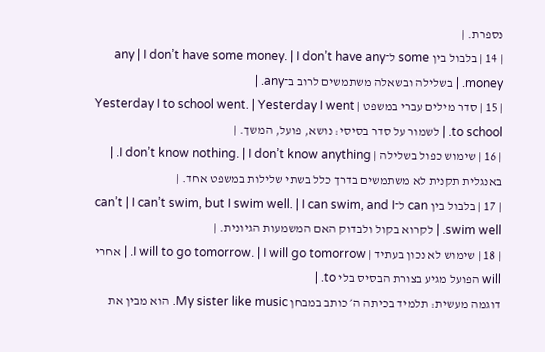נספרת. |
| 14 | בלבול בין some ל־any | I don’t have some money. | I don’t have any money. | בשלילה ובשאלה משתמשים לרוב ב־any. |
| 15 | סדר מילים עברי במשפט | Yesterday I to school went. | Yesterday I went to school. | לשמור על סדר בסיסי: נושא, פועל, המשך. |
| 16 | שימוש כפול בשלילה | I don’t know nothing. | I don’t know anything. | באנגלית תקנית לא משתמשים בדרך כלל בשתי שלילות במשפט אחד. |
| 17 | בלבול בין can ל־can’t | I can’t swim, but I swim well. | I can swim, and I swim well. | לקרוא בקול ולבדוק האם המשמעות הגיונית. |
| 18 | שימוש לא נכון בעתיד | I will to go tomorrow. | I will go tomorrow. | אחרי will הפועל מגיע בצורת הבסיס בלי to. |
דוגמה מעשית: תלמיד בכיתה ה׳ כותב במבחן My sister like music. הוא מבין את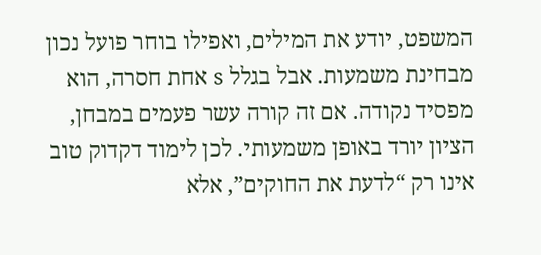המשפט, יודע את המילים, ואפילו בוחר פועל נכון מבחינת משמעות. אבל בגלל s אחת חסרה, הוא מפסיד נקודה. אם זה קורה עשר פעמים במבחן, הציון יורד באופן משמעותי. לכן לימוד דקדוק טוב אינו רק “לדעת את החוקים”, אלא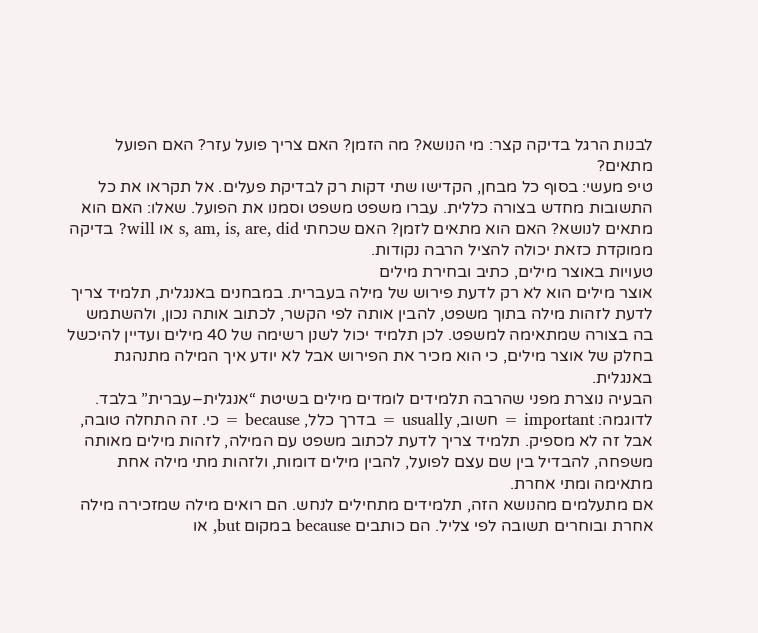לבנות הרגל בדיקה קצר: מי הנושא? מה הזמן? האם צריך פועל עזר? האם הפועל מתאים?
טיפ מעשי: בסוף כל מבחן, הקדישו שתי דקות רק לבדיקת פעלים. אל תקראו את כל התשובות מחדש בצורה כללית. עברו משפט משפט וסמנו את הפועל. שאלו: האם הוא מתאים לנושא? האם הוא מתאים לזמן? האם שכחתי s, am, is, are, did או will? בדיקה ממוקדת כזאת יכולה להציל הרבה נקודות.
טעויות באוצר מילים, כתיב ובחירת מילים
אוצר מילים הוא לא רק לדעת פירוש של מילה בעברית. במבחנים באנגלית, תלמיד צריך לדעת לזהות מילה בתוך משפט, להבין אותה לפי הקשר, לכתוב אותה נכון, ולהשתמש בה בצורה שמתאימה למשפט. לכן תלמיד יכול לשנן רשימה של 40 מילים ועדיין להיכשל בחלק של אוצר מילים, כי הוא מכיר את הפירוש אבל לא יודע איך המילה מתנהגת באנגלית.
הבעיה נוצרת מפני שהרבה תלמידים לומדים מילים בשיטת “אנגלית–עברית” בלבד. לדוגמה: important = חשוב, usually = בדרך כלל, because = כי. זה התחלה טובה, אבל זה לא מספיק. תלמיד צריך לדעת לכתוב משפט עם המילה, לזהות מילים מאותה משפחה, להבדיל בין שם עצם לפועל, להבין מילים דומות, ולזהות מתי מילה אחת מתאימה ומתי אחרת.
אם מתעלמים מהנושא הזה, תלמידים מתחילים לנחש. הם רואים מילה שמזכירה מילה אחרת ובוחרים תשובה לפי צליל. הם כותבים because במקום but, או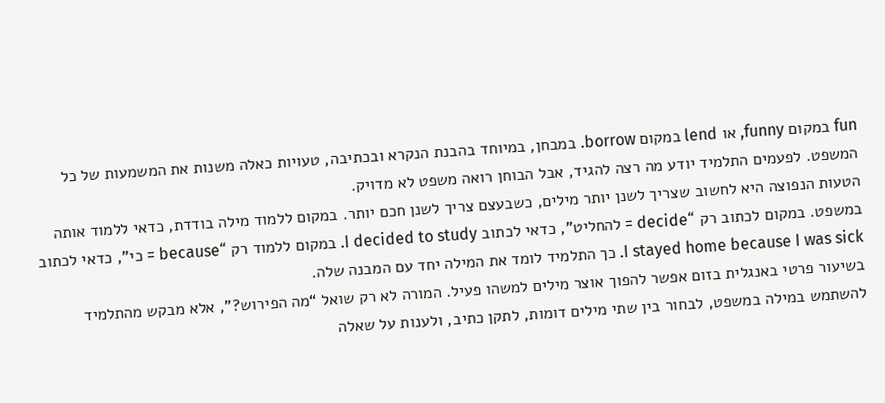fun במקום funny, או lend במקום borrow. במבחן, במיוחד בהבנת הנקרא ובכתיבה, טעויות כאלה משנות את המשמעות של כל המשפט. לפעמים התלמיד יודע מה רצה להגיד, אבל הבוחן רואה משפט לא מדויק.
הטעות הנפוצה היא לחשוב שצריך לשנן יותר מילים, כשבעצם צריך לשנן חכם יותר. במקום ללמוד מילה בודדת, כדאי ללמוד אותה במשפט. במקום לכתוב רק “decide = להחליט”, כדאי לכתוב I decided to study. במקום ללמוד רק “because = כי”, כדאי לכתוב I stayed home because I was sick. כך התלמיד לומד את המילה יחד עם המבנה שלה.
בשיעור פרטי באנגלית בזום אפשר להפוך אוצר מילים למשהו פעיל. המורה לא רק שואל “מה הפירוש?”, אלא מבקש מהתלמיד להשתמש במילה במשפט, לבחור בין שתי מילים דומות, לתקן כתיב, ולענות על שאלה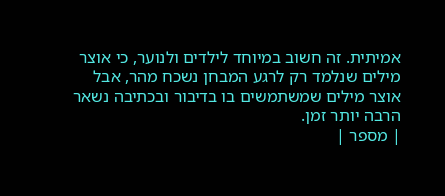אמיתית. זה חשוב במיוחד לילדים ולנוער, כי אוצר מילים שנלמד רק לרגע המבחן נשכח מהר, אבל אוצר מילים שמשתמשים בו בדיבור ובכתיבה נשאר הרבה יותר זמן.
| מספר |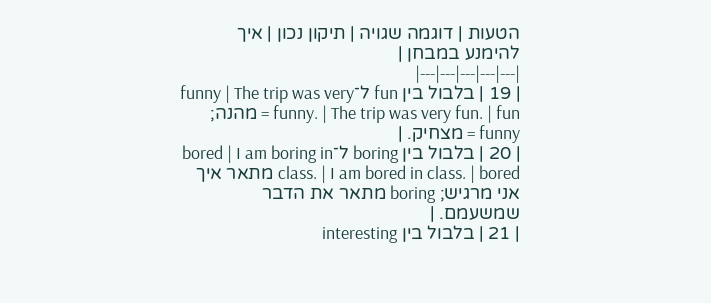הטעות | דוגמה שגויה | תיקון נכון | איך להימנע במבחן |
|---|---|---|---|---|
| 19 | בלבול בין fun ל־funny | The trip was very funny. | The trip was very fun. | fun = מהנה; funny = מצחיק. |
| 20 | בלבול בין boring ל־bored | I am boring in class. | I am bored in class. | bored מתאר איך אני מרגיש; boring מתאר את הדבר שמשעמם. |
| 21 | בלבול בין interesting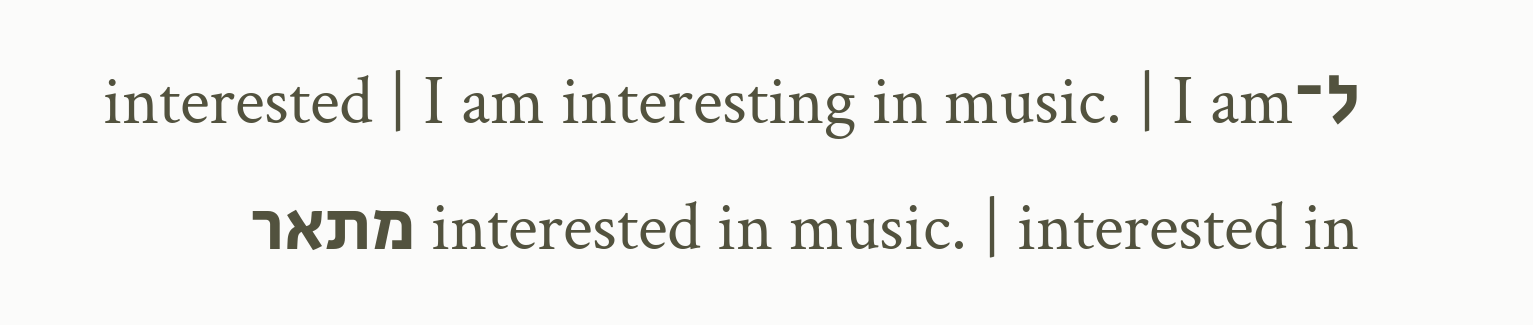ל־interested | I am interesting in music. | I am interested in music. | interested in מתאר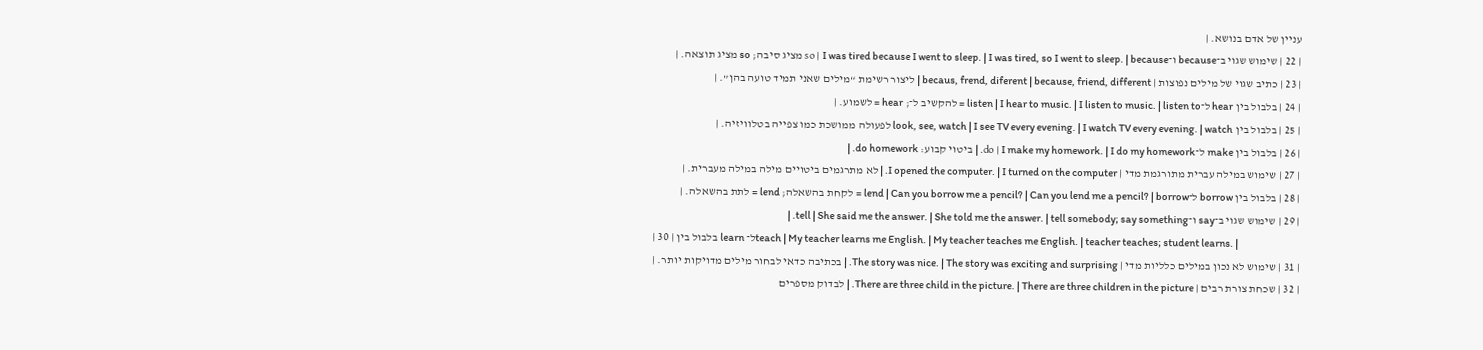עניין של אדם בנושא. |
| 22 | שימוש שגוי ב־because ו־so | I was tired because I went to sleep. | I was tired, so I went to sleep. | because מציג סיבה; so מציג תוצאה. |
| 23 | כתיב שגוי של מילים נפוצות | becaus, frend, diferent | because, friend, different | ליצור רשימת “מילים שאני תמיד טועה בהן”. |
| 24 | בלבול בין hear ל־listen | I hear to music. | I listen to music. | listen to = להקשיב ל־; hear = לשמוע. |
| 25 | בלבול בין look, see, watch | I see TV every evening. | I watch TV every evening. | watch לפעולה ממושכת כמו צפייה בטלוויזיה. |
| 26 | בלבול בין make ל־do | I make my homework. | I do my homework. | ביטוי קבוע: do homework. |
| 27 | שימוש במילה עברית מתורגמת מדי | I opened the computer. | I turned on the computer. | לא מתרגמים ביטויים מילה במילה מעברית. |
| 28 | בלבול בין borrow ל־lend | Can you borrow me a pencil? | Can you lend me a pencil? | borrow = לקחת בהשאלה; lend = לתת בהשאלה. |
| 29 | שימוש שגוי ב־say ו־tell | She said me the answer. | She told me the answer. | tell somebody; say something. |
| 30 | בלבול בין learn ל־teach | My teacher learns me English. | My teacher teaches me English. | teacher teaches; student learns. |
| 31 | שימוש לא נכון במילים כלליות מדי | The story was nice. | The story was exciting and surprising. | בכתיבה כדאי לבחור מילים מדויקות יותר. |
| 32 | שכחת צורת רבים | There are three child in the picture. | There are three children in the picture. | לבדוק מספרים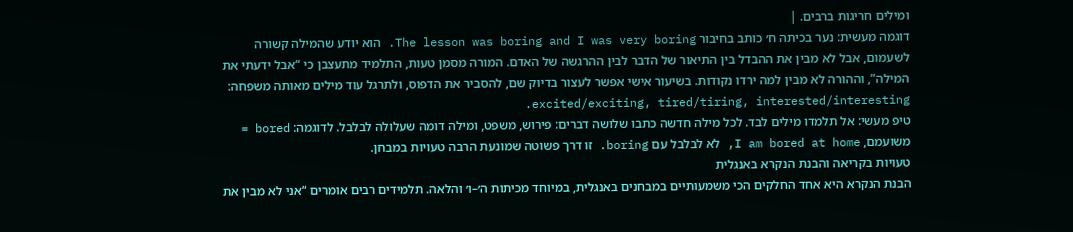ומילים חריגות ברבים. |
דוגמה מעשית: נער בכיתה ח׳ כותב בחיבור The lesson was boring and I was very boring. הוא יודע שהמילה קשורה לשעמום, אבל לא מבין את ההבדל בין התיאור של הדבר לבין ההרגשה של האדם. המורה מסמן טעות, התלמיד מתעצבן כי “אבל ידעתי את המילה”, וההורה לא מבין למה ירדו נקודות. בשיעור אישי אפשר לעצור בדיוק שם, להסביר את הדפוס, ולתרגל עוד מילים מאותה משפחה: excited/exciting, tired/tiring, interested/interesting.
טיפ מעשי: אל תלמדו מילים לבד. לכל מילה חדשה כתבו שלושה דברים: פירוש, משפט, ומילה דומה שעלולה לבלבל. לדוגמה: bored = משועמם, I am bored at home, לא לבלבל עם boring. זו דרך פשוטה שמונעת הרבה טעויות במבחן.
טעויות בקריאה והבנת הנקרא באנגלית
הבנת הנקרא היא אחד החלקים הכי משמעותיים במבחנים באנגלית, במיוחד מכיתות ה׳–ו׳ והלאה. תלמידים רבים אומרים “אני לא מבין את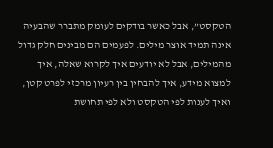הטקסט”, אבל כאשר בודקים לעומק מתברר שהבעיה אינה תמיד אוצר מילים. לפעמים הם מבינים חלק גדול מהמילים, אבל לא יודעים איך לקרוא שאלה, איך למצוא מידע, איך להבחין בין רעיון מרכזי לפרט קטן, ואיך לענות לפי הטקסט ולא לפי תחושת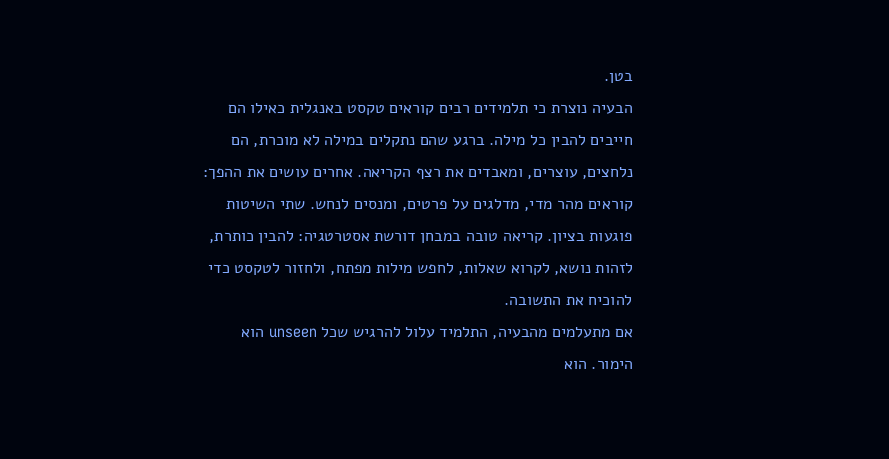בטן.
הבעיה נוצרת כי תלמידים רבים קוראים טקסט באנגלית כאילו הם חייבים להבין כל מילה. ברגע שהם נתקלים במילה לא מוכרת, הם נלחצים, עוצרים, ומאבדים את רצף הקריאה. אחרים עושים את ההפך: קוראים מהר מדי, מדלגים על פרטים, ומנסים לנחש. שתי השיטות פוגעות בציון. קריאה טובה במבחן דורשת אסטרטגיה: להבין כותרת, לזהות נושא, לקרוא שאלות, לחפש מילות מפתח, ולחזור לטקסט כדי להוכיח את התשובה.
אם מתעלמים מהבעיה, התלמיד עלול להרגיש שכל unseen הוא הימור. הוא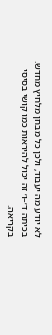לא יודע מה יעבוד, ולכן כל מבחן מלחיץ מחדש. בכיתה ד׳–ו׳ זה יכול להיראות כמו קושי בסיסי בקריאה.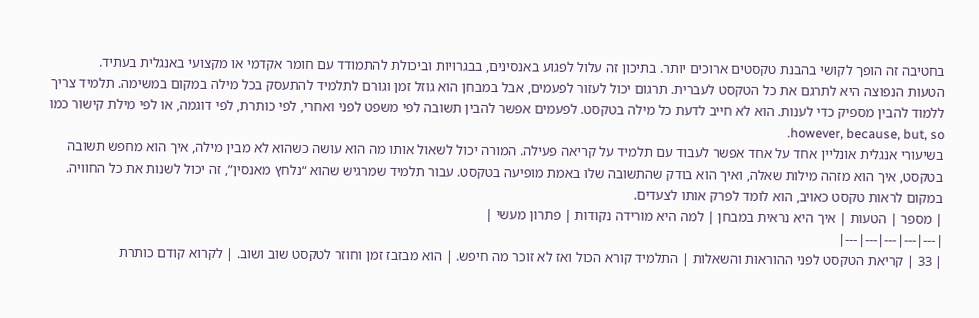בחטיבה זה הופך לקושי בהבנת טקסטים ארוכים יותר. בתיכון זה עלול לפגוע באנסינים, בבגרויות וביכולת להתמודד עם חומר אקדמי או מקצועי באנגלית בעתיד.
הטעות הנפוצה היא לתרגם את כל הטקסט לעברית. תרגום יכול לעזור לפעמים, אבל במבחן הוא גוזל זמן וגורם לתלמיד להתעסק בכל מילה במקום במשימה. תלמיד צריך ללמוד להבין מספיק כדי לענות. הוא לא חייב לדעת כל מילה בטקסט. לפעמים אפשר להבין תשובה לפי משפט לפני ואחרי, לפי כותרת, לפי דוגמה, או לפי מילת קישור כמו however, because, but, so.
בשיעורי אנגלית אונליין אחד על אחד אפשר לעבוד עם תלמיד על קריאה פעילה. המורה יכול לשאול אותו מה הוא עושה כשהוא לא מבין מילה, איך הוא מחפש תשובה בטקסט, איך הוא מזהה מילות שאלה, ואיך הוא בודק שהתשובה שלו באמת מופיעה בטקסט. עבור תלמיד שמרגיש שהוא “נלחץ מאנסין”, זה יכול לשנות את כל החוויה. במקום לראות טקסט כאויב, הוא לומד לפרק אותו לצעדים.
| מספר | הטעות | איך היא נראית במבחן | למה היא מורידה נקודות | פתרון מעשי |
|---|---|---|---|---|
| 33 | קריאת הטקסט לפני ההוראות והשאלות | התלמיד קורא הכול ואז לא זוכר מה חיפש. | הוא מבזבז זמן וחוזר לטקסט שוב ושוב. | לקרוא קודם כותרת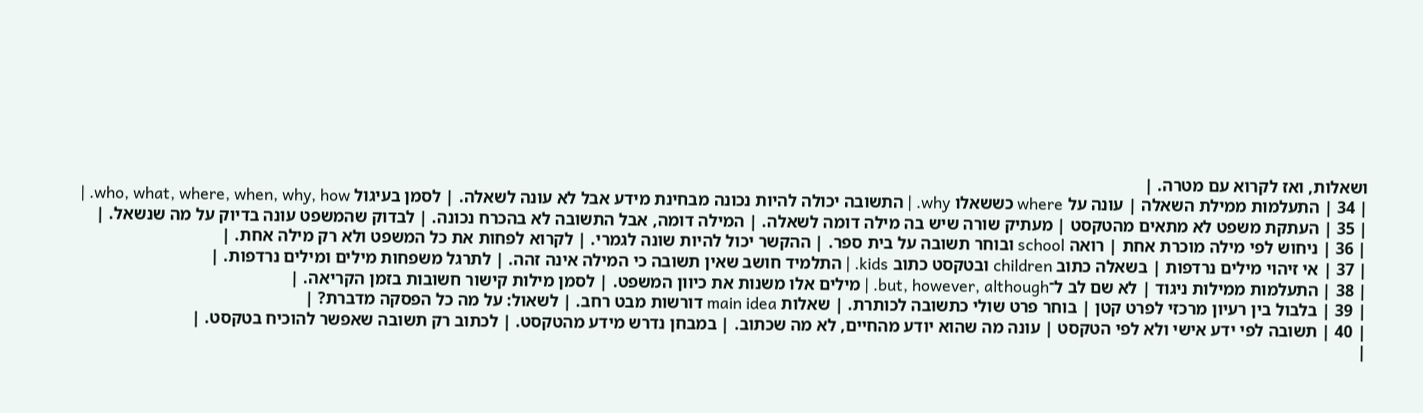ושאלות, ואז לקרוא עם מטרה. |
| 34 | התעלמות ממילת השאלה | עונה על where כששאלו why. | התשובה יכולה להיות נכונה מבחינת מידע אבל לא עונה לשאלה. | לסמן בעיגול who, what, where, when, why, how. |
| 35 | העתקת משפט לא מתאים מהטקסט | מעתיק שורה שיש בה מילה דומה לשאלה. | המילה דומה, אבל התשובה לא בהכרח נכונה. | לבדוק שהמשפט עונה בדיוק על מה שנשאל. |
| 36 | ניחוש לפי מילה מוכרת אחת | רואה school ובוחר תשובה על בית ספר. | ההקשר יכול להיות שונה לגמרי. | לקרוא לפחות את כל המשפט ולא רק מילה אחת. |
| 37 | אי זיהוי מילים נרדפות | בשאלה כתוב children ובטקסט כתוב kids. | התלמיד חושב שאין תשובה כי המילה אינה זהה. | לתרגל משפחות מילים ומילים נרדפות. |
| 38 | התעלמות ממילות ניגוד | לא שם לב ל־but, however, although. | מילים אלו משנות את כיוון המשפט. | לסמן מילות קישור חשובות בזמן הקריאה. |
| 39 | בלבול בין רעיון מרכזי לפרט קטן | בוחר פרט שולי כתשובה לכותרת. | שאלות main idea דורשות מבט רחב. | לשאול: על מה כל הפסקה מדברת? |
| 40 | תשובה לפי ידע אישי ולא לפי הטקסט | עונה מה שהוא יודע מהחיים, לא מה שכתוב. | במבחן נדרש מידע מהטקסט. | לכתוב רק תשובה שאפשר להוכיח בטקסט. |
|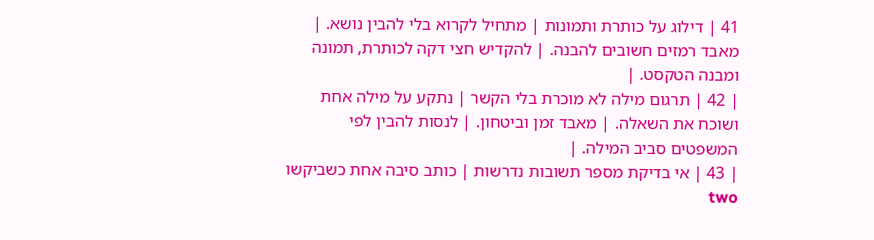41 | דילוג על כותרת ותמונות | מתחיל לקרוא בלי להבין נושא. | מאבד רמזים חשובים להבנה. | להקדיש חצי דקה לכותרת, תמונה ומבנה הטקסט. |
| 42 | תרגום מילה לא מוכרת בלי הקשר | נתקע על מילה אחת ושוכח את השאלה. | מאבד זמן וביטחון. | לנסות להבין לפי המשפטים סביב המילה. |
| 43 | אי בדיקת מספר תשובות נדרשות | כותב סיבה אחת כשביקשו two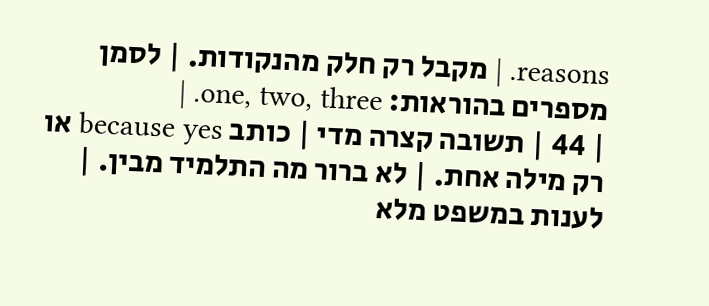reasons. | מקבל רק חלק מהנקודות. | לסמן מספרים בהוראות: one, two, three. |
| 44 | תשובה קצרה מדי | כותב because yes או רק מילה אחת. | לא ברור מה התלמיד מבין. | לענות במשפט מלא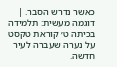כאשר נדרש הסבר. |
דוגמה מעשית: תלמידה בכיתה ט׳ קוראת טקסט על נערה שעברה לעיר חדשה.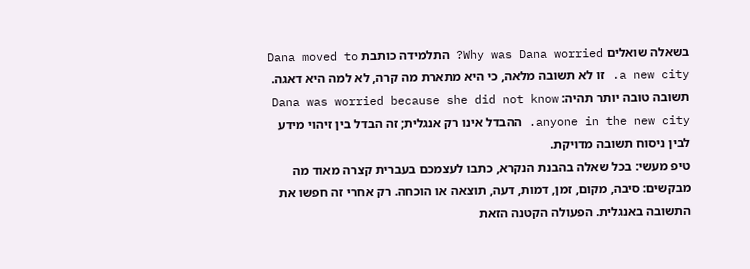בשאלה שואלים Why was Dana worried? התלמידה כותבת Dana moved to a new city. זו לא תשובה מלאה, כי היא מתארת מה קרה, לא למה היא דאגה. תשובה טובה יותר תהיה: Dana was worried because she did not know anyone in the new city. ההבדל אינו רק אנגלית; זה הבדל בין זיהוי מידע לבין ניסוח תשובה מדויקת.
טיפ מעשי: בכל שאלה בהבנת הנקרא, כתבו לעצמכם בעברית קצרה מאוד מה מבקשים: סיבה, מקום, זמן, דמות, דעה, תוצאה או הוכחה. רק אחרי זה חפשו את התשובה באנגלית. הפעולה הקטנה הזאת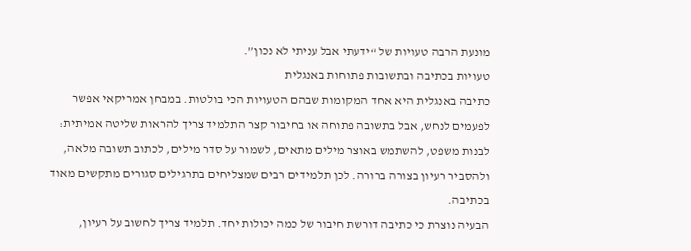מונעת הרבה טעויות של “ידעתי אבל עניתי לא נכון”.
טעויות בכתיבה ובתשובות פתוחות באנגלית
כתיבה באנגלית היא אחד המקומות שבהם הטעויות הכי בולטות. במבחן אמריקאי אפשר לפעמים לנחש, אבל בתשובה פתוחה או בחיבור קצר התלמיד צריך להראות שליטה אמיתית: לבנות משפט, להשתמש באוצר מילים מתאים, לשמור על סדר מילים, לכתוב תשובה מלאה, ולהסביר רעיון בצורה ברורה. לכן תלמידים רבים שמצליחים בתרגילים סגורים מתקשים מאוד בכתיבה.
הבעיה נוצרת כי כתיבה דורשת חיבור של כמה יכולות יחד. תלמיד צריך לחשוב על רעיון,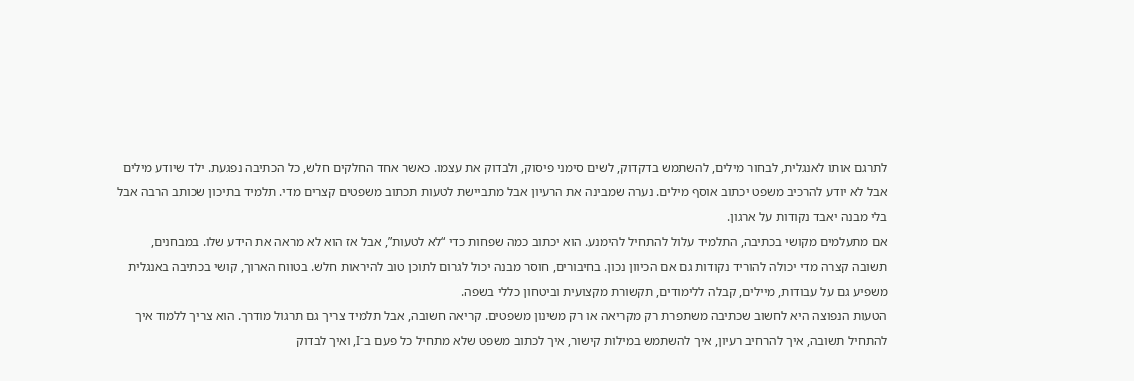לתרגם אותו לאנגלית, לבחור מילים, להשתמש בדקדוק, לשים סימני פיסוק, ולבדוק את עצמו. כאשר אחד החלקים חלש, כל הכתיבה נפגעת. ילד שיודע מילים אבל לא יודע להרכיב משפט יכתוב אוסף מילים. נערה שמבינה את הרעיון אבל מתביישת לטעות תכתוב משפטים קצרים מדי. תלמיד בתיכון שכותב הרבה אבל בלי מבנה יאבד נקודות על ארגון.
אם מתעלמים מקושי בכתיבה, התלמיד עלול להתחיל להימנע. הוא יכתוב כמה שפחות כדי “לא לטעות”, אבל אז הוא לא מראה את הידע שלו. במבחנים, תשובה קצרה מדי יכולה להוריד נקודות גם אם הכיוון נכון. בחיבורים, חוסר מבנה יכול לגרום לתוכן טוב להיראות חלש. בטווח הארוך, קושי בכתיבה באנגלית משפיע גם על עבודות, מיילים, קבלה ללימודים, תקשורת מקצועית וביטחון כללי בשפה.
הטעות הנפוצה היא לחשוב שכתיבה משתפרת רק מקריאה או רק משינון משפטים. קריאה חשובה, אבל תלמיד צריך גם תרגול מודרך. הוא צריך ללמוד איך להתחיל תשובה, איך להרחיב רעיון, איך להשתמש במילות קישור, איך לכתוב משפט שלא מתחיל כל פעם ב־I, ואיך לבדוק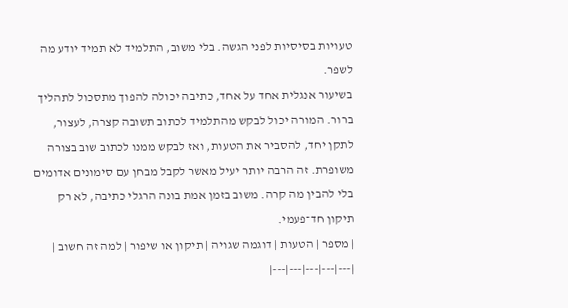טעויות בסיסיות לפני הגשה. בלי משוב, התלמיד לא תמיד יודע מה לשפר.
בשיעור אנגלית אחד על אחד, כתיבה יכולה להפוך מתסכול לתהליך ברור. המורה יכול לבקש מהתלמיד לכתוב תשובה קצרה, לעצור, לתקן יחד, להסביר את הטעות, ואז לבקש ממנו לכתוב שוב בצורה משופרת. זה הרבה יותר יעיל מאשר לקבל מבחן עם סימונים אדומים בלי להבין מה קרה. משוב בזמן אמת בונה הרגלי כתיבה, לא רק תיקון חד־פעמי.
| מספר | הטעות | דוגמה שגויה | תיקון או שיפור | למה זה חשוב |
|---|---|---|---|---|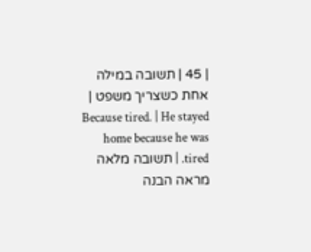| 45 | תשובה במילה אחת כשצריך משפט | Because tired. | He stayed home because he was tired. | תשובה מלאה מראה הבנה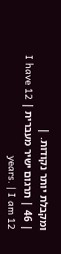ומקבלת יותר נקודות. |
| 46 | תרגום ישיר מעברית | I have 12 years. | I am 12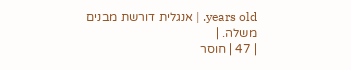years old. | אנגלית דורשת מבנים משלה. |
| 47 | חוסר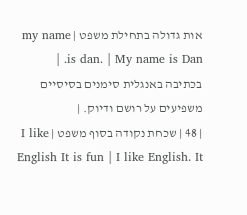אות גדולה בתחילת משפט | my name is dan. | My name is Dan. | בכתיבה באנגלית סימנים בסיסיים משפיעים על רושם ודיוק. |
| 48 | שכחת נקודה בסוף משפט | I like English It is fun | I like English. It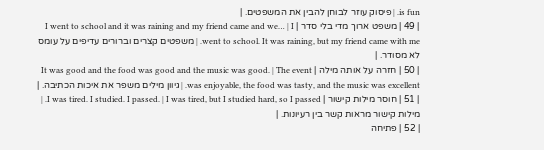is fun. | פיסוק עוזר לבוחן להבין את המשפטים. |
| 49 | משפט ארוך מדי בלי סדר | I went to school and it was raining and my friend came and we… | I went to school. It was raining, but my friend came with me. | משפטים קצרים וברורים עדיפים על עומס לא מסודר. |
| 50 | חזרה על אותה מילה | It was good and the food was good and the music was good. | The event was enjoyable, the food was tasty, and the music was excellent. | גיוון מילים משפר את איכות הכתיבה. |
| 51 | חוסר מילות קישור | I was tired. I studied. I passed. | I was tired, but I studied hard, so I passed. | מילות קישור מראות קשר בין רעיונות. |
| 52 | פתיחה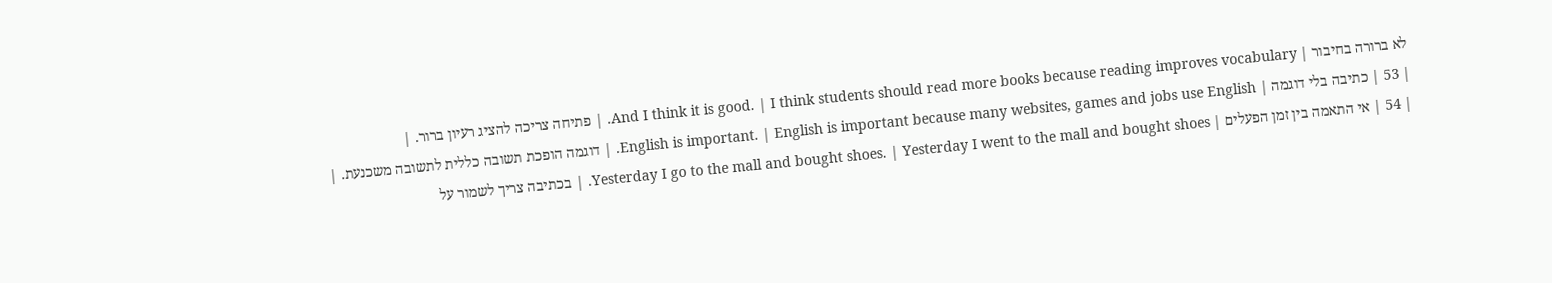לא ברורה בחיבור | And I think it is good. | I think students should read more books because reading improves vocabulary. | פתיחה צריכה להציג רעיון ברור. |
| 53 | כתיבה בלי דוגמה | English is important. | English is important because many websites, games and jobs use English. | דוגמה הופכת תשובה כללית לתשובה משכנעת. |
| 54 | אי התאמה בין זמן הפעלים | Yesterday I go to the mall and bought shoes. | Yesterday I went to the mall and bought shoes. | בכתיבה צריך לשמור על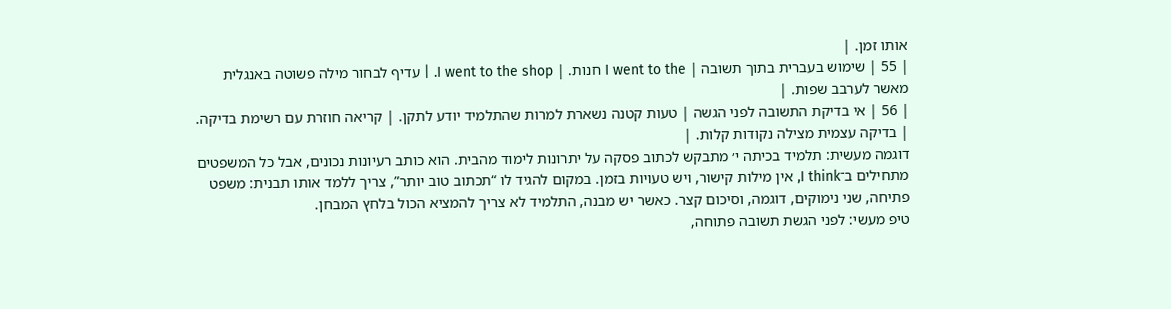אותו זמן. |
| 55 | שימוש בעברית בתוך תשובה | I went to the חנות. | I went to the shop. | עדיף לבחור מילה פשוטה באנגלית מאשר לערבב שפות. |
| 56 | אי בדיקת התשובה לפני הגשה | טעות קטנה נשארת למרות שהתלמיד יודע לתקן. | קריאה חוזרת עם רשימת בדיקה. | בדיקה עצמית מצילה נקודות קלות. |
דוגמה מעשית: תלמיד בכיתה י׳ מתבקש לכתוב פסקה על יתרונות לימוד מהבית. הוא כותב רעיונות נכונים, אבל כל המשפטים מתחילים ב־I think, אין מילות קישור, ויש טעויות בזמן. במקום להגיד לו “תכתוב טוב יותר”, צריך ללמד אותו תבנית: משפט פתיחה, שני נימוקים, דוגמה, וסיכום קצר. כאשר יש מבנה, התלמיד לא צריך להמציא הכול בלחץ המבחן.
טיפ מעשי: לפני הגשת תשובה פתוחה,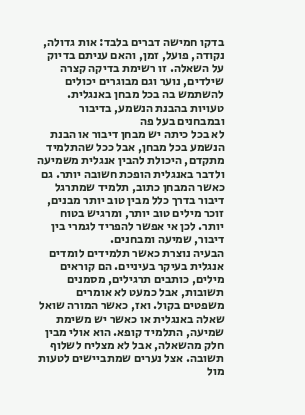בדקו חמישה דברים בלבד: אות גדולה, נקודה, פועל, זמן, והאם עניתם בדיוק על השאלה. זו רשימת בדיקה קצרה שילדים, נוער וגם מבוגרים יכולים להשתמש בה בכל מבחן באנגלית.
טעויות בהבנת הנשמע, בדיבור ובמבחנים בעל פה
לא בכל כיתה יש מבחן דיבור או הבנת הנשמע בכל מבחן, אבל ככל שהתלמיד מתקדם, היכולת להבין אנגלית משמיעה ולדבר באנגלית הופכת חשובה יותר. גם כאשר המבחן כתוב, תלמיד שמתרגל דיבור בדרך כלל מבין טוב יותר מבנים, זוכר מילים טוב יותר, ומרגיש בטוח יותר. לכן אי אפשר להפריד לגמרי בין דיבור, שמיעה ומבחנים.
הבעיה נוצרת כאשר תלמידים לומדים אנגלית בעיקר בעיניים. הם קוראים מילים, כותבים תרגילים, מסמנים תשובות, אבל כמעט לא אומרים משפטים בקול. ואז, כאשר המורה שואל שאלה באנגלית או כאשר יש משימת שמיעה, התלמיד קופא. הוא אולי מבין חלק מהשאלה, אבל לא מצליח לשלוף תשובה. אצל נערים שמתביישים לטעות מול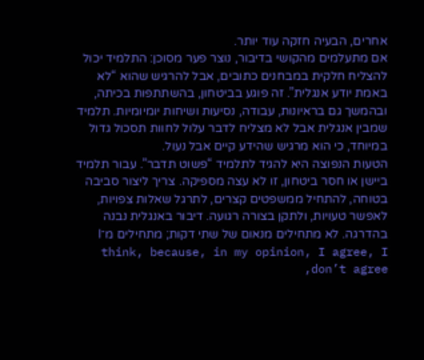אחרים, הבעיה חזקה עוד יותר.
אם מתעלמים מהקושי בדיבור, נוצר פער מסוכן: התלמיד יכול להצליח חלקית במבחנים כתובים, אבל להרגיש שהוא “לא באמת יודע אנגלית”. זה פוגע בביטחון, בהשתתפות בכיתה, ובהמשך גם בראיונות, עבודה, נסיעות ושיחות יומיומיות. תלמיד שמבין אנגלית אבל לא מצליח לדבר עלול לחוות תסכול גדול במיוחד, כי הוא מרגיש שהידע קיים אבל נעול.
הטעות הנפוצה היא להגיד לתלמיד “פשוט תדבר”. עבור תלמיד ביישן או חסר ביטחון, זו לא עצה מספיקה. צריך ליצור סביבה בטוחה, להתחיל ממשפטים קצרים, לתרגל שאלות צפויות, לאפשר טעויות, ולתקן בצורה רגועה. דיבור באנגלית נבנה בהדרגה. לא מתחילים מנאום של שתי דקות; מתחילים מ־I think, because, in my opinion, I agree, I don’t agree,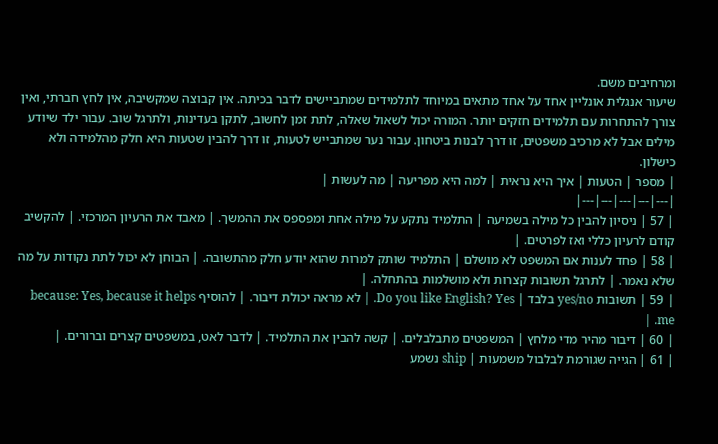ומרחיבים משם.
שיעור אנגלית אונליין אחד על אחד מתאים במיוחד לתלמידים שמתביישים לדבר בכיתה. אין קבוצה שמקשיבה, אין לחץ חברתי, ואין צורך להתחרות עם תלמידים חזקים יותר. המורה יכול לשאול שאלה, לתת זמן לחשוב, לתקן בעדינות, ולתרגל שוב. עבור ילד שיודע מילים אבל לא מרכיב משפטים, זו דרך לבנות ביטחון. עבור נער שמתבייש לטעות, זו דרך להבין שטעות היא חלק מהלמידה ולא כישלון.
| מספר | הטעות | איך היא נראית | למה היא מפריעה | מה לעשות |
|---|---|---|---|---|
| 57 | ניסיון להבין כל מילה בשמיעה | התלמיד נתקע על מילה אחת ומפספס את ההמשך. | מאבד את הרעיון המרכזי. | להקשיב קודם לרעיון כללי ואז לפרטים. |
| 58 | פחד לענות אם המשפט לא מושלם | התלמיד שותק למרות שהוא יודע חלק מהתשובה. | הבוחן לא יכול לתת נקודות על מה שלא נאמר. | לתרגל תשובות קצרות ולא מושלמות בהתחלה. |
| 59 | תשובות yes/no בלבד | Do you like English? Yes. | לא מראה יכולת דיבור. | להוסיף because: Yes, because it helps me. |
| 60 | דיבור מהיר מדי מלחץ | המשפטים מתבלבלים. | קשה להבין את התלמיד. | לדבר לאט, במשפטים קצרים וברורים. |
| 61 | הגייה שגורמת לבלבול משמעות | ship נשמע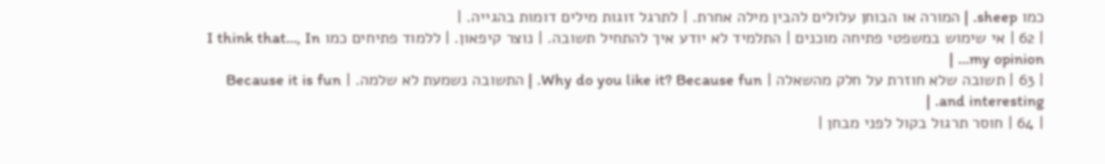כמו sheep. | המורה או הבוחן עלולים להבין מילה אחרת. | לתרגל זוגות מילים דומות בהגייה. |
| 62 | אי שימוש במשפטי פתיחה מוכנים | התלמיד לא יודע איך להתחיל תשובה. | נוצר קיפאון. | ללמוד פתיחים כמו I think that…, In my opinion… |
| 63 | תשובה שלא חוזרת על חלק מהשאלה | Why do you like it? Because fun. | התשובה נשמעת לא שלמה. | Because it is fun and interesting. |
| 64 | חוסר תרגול בקול לפני מבחן |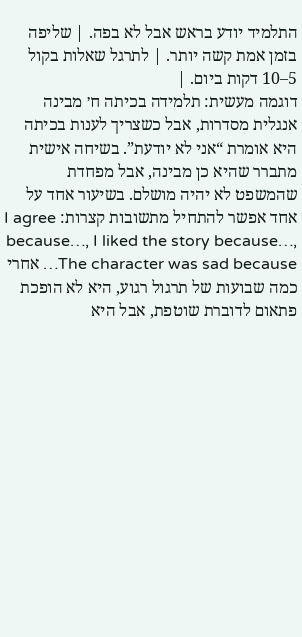התלמיד יודע בראש אבל לא בפה. | שליפה בזמן אמת קשה יותר. | לתרגל שאלות בקול 5–10 דקות ביום. |
דוגמה מעשית: תלמידה בכיתה ח׳ מבינה אנגלית מסדרות, אבל כשצריך לענות בכיתה היא אומרת “אני לא יודעת”. בשיחה אישית מתברר שהיא כן מבינה, אבל מפחדת שהמשפט לא יהיה מושלם. בשיעור אחד על אחד אפשר להתחיל מתשובות קצרות: I agree because…, I liked the story because…, The character was sad because… אחרי כמה שבועות של תרגול רגוע, היא לא הופכת פתאום לדוברת שוטפת, אבל היא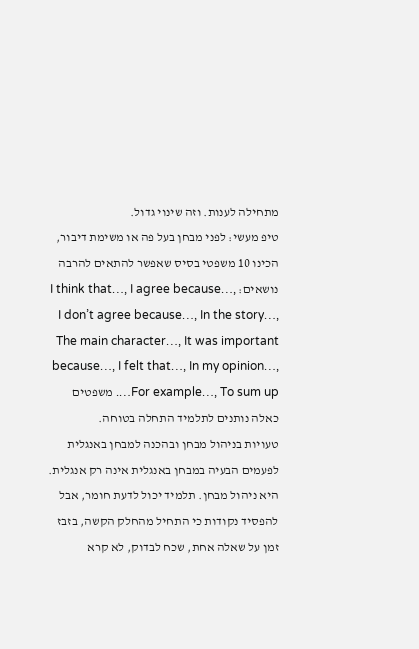מתחילה לענות. וזה שינוי גדול.
טיפ מעשי: לפני מבחן בעל פה או משימת דיבור, הכינו 10 משפטי בסיס שאפשר להתאים להרבה נושאים: I think that…, I agree because…, I don’t agree because…, In the story…, The main character…, It was important because…, I felt that…, In my opinion…, For example…, To sum up…. משפטים כאלה נותנים לתלמיד התחלה בטוחה.
טעויות בניהול מבחן ובהכנה למבחן באנגלית
לפעמים הבעיה במבחן באנגלית אינה רק אנגלית. היא ניהול מבחן. תלמיד יכול לדעת חומר, אבל להפסיד נקודות כי התחיל מהחלק הקשה, בזבז זמן על שאלה אחת, שכח לבדוק, לא קרא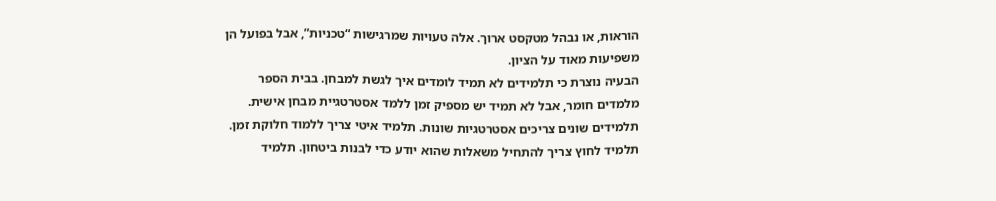הוראות, או נבהל מטקסט ארוך. אלה טעויות שמרגישות “טכניות”, אבל בפועל הן משפיעות מאוד על הציון.
הבעיה נוצרת כי תלמידים לא תמיד לומדים איך לגשת למבחן. בבית הספר מלמדים חומר, אבל לא תמיד יש מספיק זמן ללמד אסטרטגיית מבחן אישית. תלמידים שונים צריכים אסטרטגיות שונות. תלמיד איטי צריך ללמוד חלוקת זמן. תלמיד לחוץ צריך להתחיל משאלות שהוא יודע כדי לבנות ביטחון. תלמיד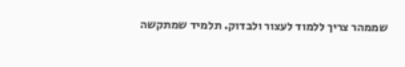שממהר צריך ללמוד לעצור ולבדוק. תלמיד שמתקשה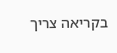בקריאה צריך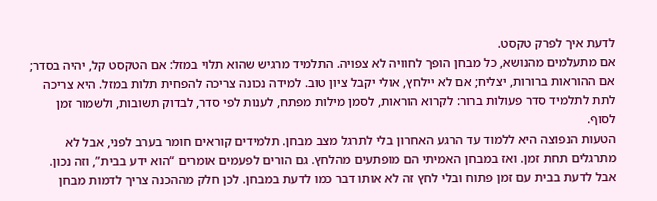לדעת איך לפרק טקסט.
אם מתעלמים מהנושא, כל מבחן הופך לחוויה לא צפויה. התלמיד מרגיש שהוא תלוי במזל: אם הטקסט קל, יהיה בסדר; אם ההוראות ברורות, יצליח; אם לא יילחץ, אולי יקבל ציון טוב. למידה נכונה צריכה להפחית תלות במזל. היא צריכה לתת לתלמיד סדר פעולות ברור: לקרוא הוראות, לסמן מילות מפתח, לענות לפי סדר, לבדוק תשובות, ולשמור זמן לסוף.
הטעות הנפוצה היא ללמוד עד הרגע האחרון בלי לתרגל מצב מבחן. תלמידים קוראים חומר בערב לפני, אבל לא מתרגלים תחת זמן. ואז במבחן האמיתי הם מופתעים מהלחץ. גם הורים לפעמים אומרים “הוא ידע בבית”, וזה נכון. אבל לדעת בבית עם זמן פתוח ובלי לחץ זה לא אותו דבר כמו לדעת במבחן. לכן חלק מההכנה צריך לדמות מבחן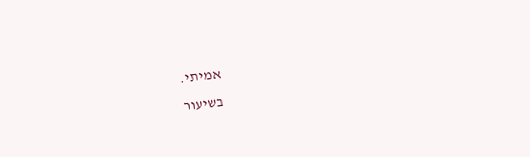אמיתי.
בשיעור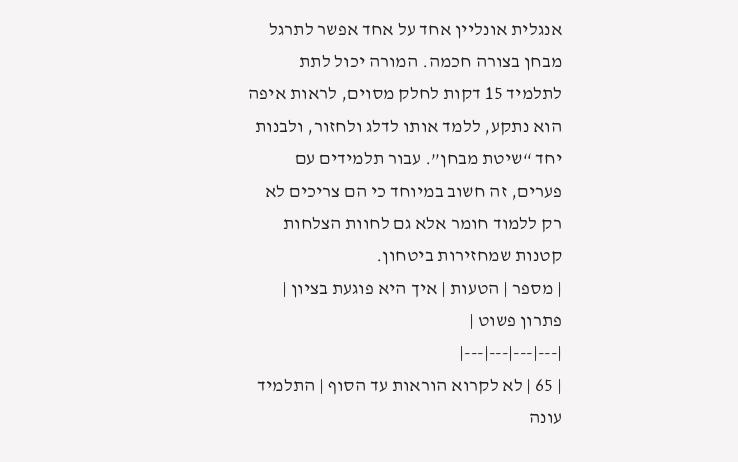אנגלית אונליין אחד על אחד אפשר לתרגל מבחן בצורה חכמה. המורה יכול לתת לתלמיד 15 דקות לחלק מסוים, לראות איפה הוא נתקע, ללמד אותו לדלג ולחזור, ולבנות יחד “שיטת מבחן”. עבור תלמידים עם פערים, זה חשוב במיוחד כי הם צריכים לא רק ללמוד חומר אלא גם לחוות הצלחות קטנות שמחזירות ביטחון.
| מספר | הטעות | איך היא פוגעת בציון | פתרון פשוט |
|---|---|---|---|
| 65 | לא לקרוא הוראות עד הסוף | התלמיד עונה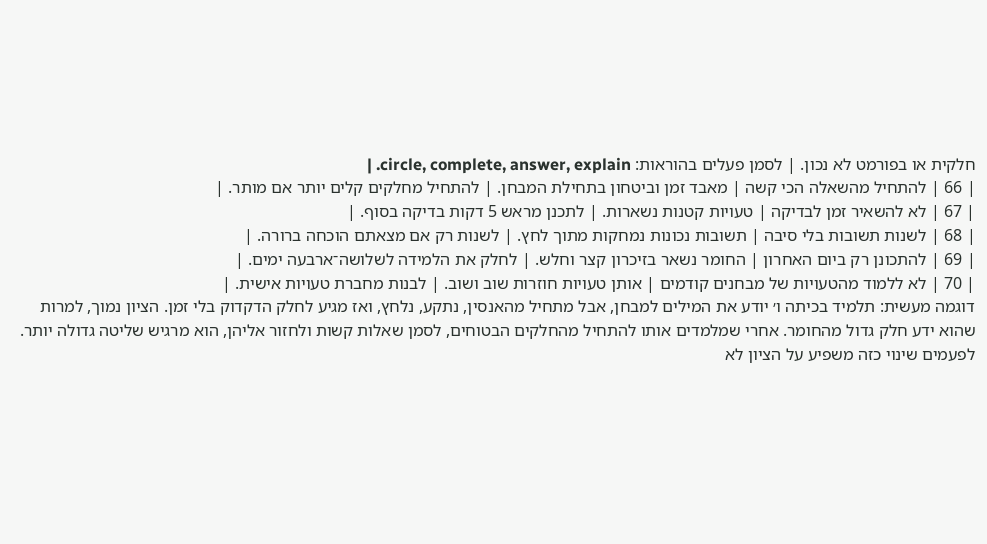חלקית או בפורמט לא נכון. | לסמן פעלים בהוראות: circle, complete, answer, explain. |
| 66 | להתחיל מהשאלה הכי קשה | מאבד זמן וביטחון בתחילת המבחן. | להתחיל מחלקים קלים יותר אם מותר. |
| 67 | לא להשאיר זמן לבדיקה | טעויות קטנות נשארות. | לתכנן מראש 5 דקות בדיקה בסוף. |
| 68 | לשנות תשובות בלי סיבה | תשובות נכונות נמחקות מתוך לחץ. | לשנות רק אם מצאתם הוכחה ברורה. |
| 69 | להתכונן רק ביום האחרון | החומר נשאר בזיכרון קצר וחלש. | לחלק את הלמידה לשלושה־ארבעה ימים. |
| 70 | לא ללמוד מהטעויות של מבחנים קודמים | אותן טעויות חוזרות שוב ושוב. | לבנות מחברת טעויות אישית. |
דוגמה מעשית: תלמיד בכיתה ו׳ יודע את המילים למבחן, אבל מתחיל מהאנסין, נתקע, נלחץ, ואז מגיע לחלק הדקדוק בלי זמן. הציון נמוך, למרות שהוא ידע חלק גדול מהחומר. אחרי שמלמדים אותו להתחיל מהחלקים הבטוחים, לסמן שאלות קשות ולחזור אליהן, הוא מרגיש שליטה גדולה יותר. לפעמים שינוי כזה משפיע על הציון לא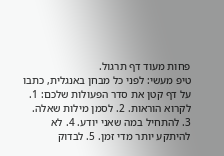פחות מעוד דף תרגול.
טיפ מעשי: לפני כל מבחן באנגלית, כתבו על דף קטן את סדר הפעולות שלכם: 1. לקרוא הוראות. 2. לסמן מילות שאלה. 3. להתחיל במה שאני יודע. 4. לא להיתקע יותר מדי זמן. 5. לבדוק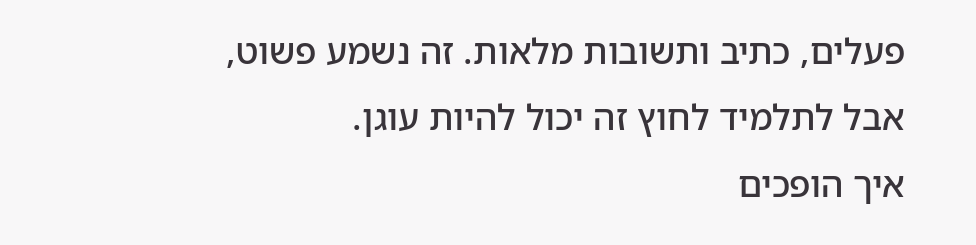פעלים, כתיב ותשובות מלאות. זה נשמע פשוט, אבל לתלמיד לחוץ זה יכול להיות עוגן.
איך הופכים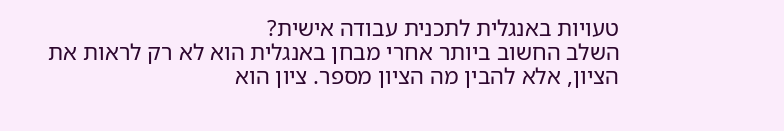טעויות באנגלית לתכנית עבודה אישית?
השלב החשוב ביותר אחרי מבחן באנגלית הוא לא רק לראות את הציון, אלא להבין מה הציון מספר. ציון הוא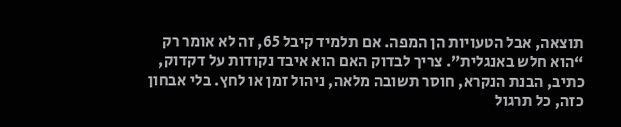תוצאה, אבל הטעויות הן המפה. אם תלמיד קיבל 65, זה לא אומר רק “הוא חלש באנגלית”. צריך לבדוק האם הוא איבד נקודות על דקדוק, כתיב, הבנת הנקרא, חוסר תשובה מלאה, ניהול זמן או לחץ. בלי אבחון כזה, כל תרגול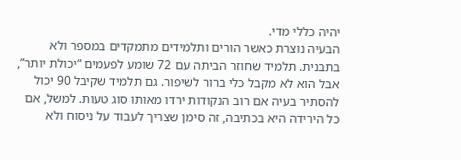יהיה כללי מדי.
הבעיה נוצרת כאשר הורים ותלמידים מתמקדים במספר ולא בתבנית. תלמיד שחוזר הביתה עם 72 שומע לפעמים “יכולת יותר”, אבל הוא לא מקבל כלי ברור לשיפור. גם תלמיד שקיבל 90 יכול להסתיר בעיה אם רוב הנקודות ירדו מאותו סוג טעות. למשל, אם כל הירידה היא בכתיבה, זה סימן שצריך לעבוד על ניסוח ולא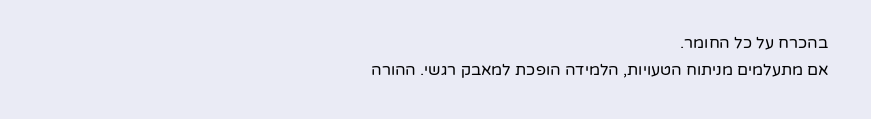בהכרח על כל החומר.
אם מתעלמים מניתוח הטעויות, הלמידה הופכת למאבק רגשי. ההורה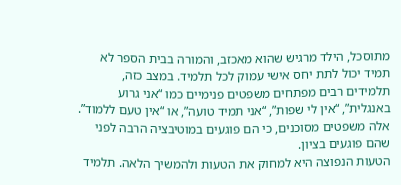מתוסכל, הילד מרגיש שהוא מאכזב, והמורה בבית הספר לא תמיד יכול לתת יחס אישי עמוק לכל תלמיד. במצב כזה, תלמידים רבים מפתחים משפטים פנימיים כמו “אני גרוע באנגלית”, “אין לי שפות”, “אני תמיד טועה”, או “אין טעם ללמוד”. אלה משפטים מסוכנים, כי הם פוגעים במוטיבציה הרבה לפני שהם פוגעים בציון.
הטעות הנפוצה היא למחוק את הטעות ולהמשיך הלאה. תלמיד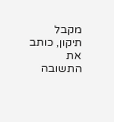מקבל תיקון, כותב את התשובה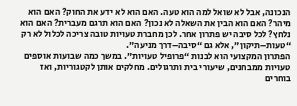הנכונה, אבל לא שואל למה הוא טעה. האם הוא לא ידע את החוק? האם הוא מיהר? האם הוא הבין את השאלה לא נכון? האם הוא תרגם מעברית? האם הוא נלחץ? לכל סיבה יש פתרון אחר. לכן מחברת טעויות טובה צריכה לכלול לא רק “טעות–תיקון”, אלא גם “סיבה–דרך מניעה”.
הפתרון המקצועי הוא לבנות “פרופיל טעויות”. במשך כמה שבועות אוספים טעויות ממבחנים, שיעורי בית ותרגולים. מחלקים אותן לקטגוריות, ואז בוחרים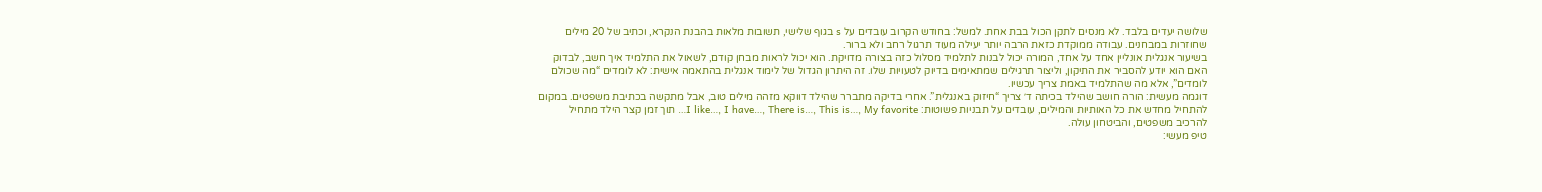שלושה יעדים בלבד. לא מנסים לתקן הכול בבת אחת. למשל: בחודש הקרוב עובדים על s בגוף שלישי, תשובות מלאות בהבנת הנקרא, וכתיב של 20 מילים שחוזרות במבחנים. עבודה ממוקדת כזאת הרבה יותר יעילה מעוד תרגול רחב ולא ברור.
בשיעור אנגלית אונליין אחד על אחד, המורה יכול לבנות לתלמיד מסלול כזה בצורה מדויקת. הוא יכול לראות מבחן קודם, לשאול את התלמיד איך חשב, לבדוק האם הוא יודע להסביר את התיקון, וליצור תרגילים שמתאימים בדיוק לטעויות שלו. זה היתרון הגדול של לימוד אנגלית בהתאמה אישית: לא לומדים “מה שכולם לומדים”, אלא מה שהתלמיד באמת צריך עכשיו.
דוגמה מעשית: הורה חושב שהילד בכיתה ד׳ צריך “חיזוק באנגלית”. אחרי בדיקה מתברר שהילד דווקא מזהה מילים טוב, אבל מתקשה בכתיבת משפטים. במקום להתחיל מחדש את כל האותיות והמילים, עובדים על תבניות פשוטות: I like…, I have…, There is…, This is…, My favorite… תוך זמן קצר הילד מתחיל להרכיב משפטים, והביטחון עולה.
טיפ מעשי: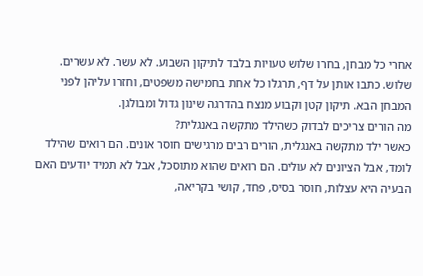אחרי כל מבחן, בחרו שלוש טעויות בלבד לתיקון השבוע. לא עשר. לא עשרים. שלוש. כתבו אותן על דף, תרגלו כל אחת בחמישה משפטים, וחזרו עליהן לפני המבחן הבא. תיקון קטן וקבוע מנצח בהדרגה שינון גדול ומבולגן.
מה הורים צריכים לבדוק כשהילד מתקשה באנגלית?
כאשר ילד מתקשה באנגלית, הורים רבים מרגישים חוסר אונים. הם רואים שהילד לומד, אבל הציונים לא עולים. הם רואים שהוא מתוסכל, אבל לא תמיד יודעים האם הבעיה היא עצלות, חוסר בסיס, פחד, קושי בקריאה,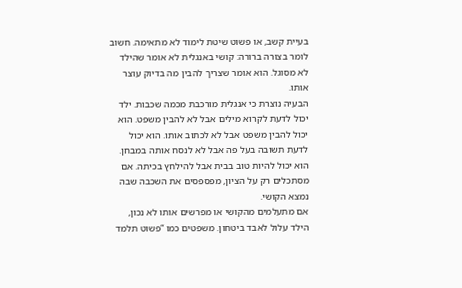בעיית קשב, או פשוט שיטת לימוד לא מתאימה. חשוב לומר בצורה ברורה: קושי באנגלית לא אומר שהילד לא מסוגל. הוא אומר שצריך להבין מה בדיוק עוצר אותו.
הבעיה נוצרת כי אנגלית מורכבת מכמה שכבות. ילד יכול לדעת לקרוא מילים אבל לא להבין משפט. הוא יכול להבין משפט אבל לא לכתוב אותו. הוא יכול לדעת תשובה בעל פה אבל לא לנסח אותה במבחן. הוא יכול להיות טוב בבית אבל להילחץ בכיתה. אם מסתכלים רק על הציון, מפספסים את השכבה שבה נמצא הקושי.
אם מתעלמים מהקושי או מפרשים אותו לא נכון, הילד עלול לאבד ביטחון. משפטים כמו “פשוט תלמד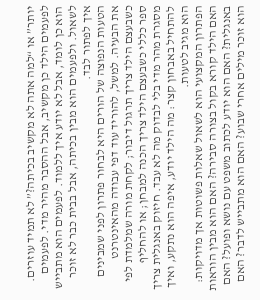יותר” או “למה אתה לא מקשיב בכיתה?” לא תמיד עוזרים. לפעמים הילד כן מקשיב, אבל ההסבר מהיר מדי. לפעמים הוא כן לומד, אבל לא יודע איך ללמוד. לפעמים הוא מתבייש לשאול. ולפעמים הוא מבין בכיתה, אבל בבית כבר לא זוכר איך לפתור לבד.
הטעות הנפוצה של הורים היא לבחור פתרון לפני שמבינים את הבעיה. למשל, להוריד עוד דפי עבודה מהאינטרנט כשבעצם הילד צריך תרגול דיבור; לקחת מורה שמלמדת לפי ספר כללי כשבעצם הילד צריך הכנה למבחן; או להחליף מסגרת מהר מדי בלי לבדוק מה לא עבד. חיזוק באנגלית צריך להתחיל באבחון קצר: מה הילד יודע, איפה הוא נתקע, ואיך הוא מגיב לטעות.
הפתרון המקצועי הוא לשאול שאלות פשוטות אך מדויקות: האם הילד קורא בקול בצורה סבירה? האם הוא מבין הוראות באנגלית? האם הוא יודע לכתוב משפט עם נושא ופועל? האם הוא זוכר מילים אחרי שבוע? האם הוא מתבייש לדבר? האם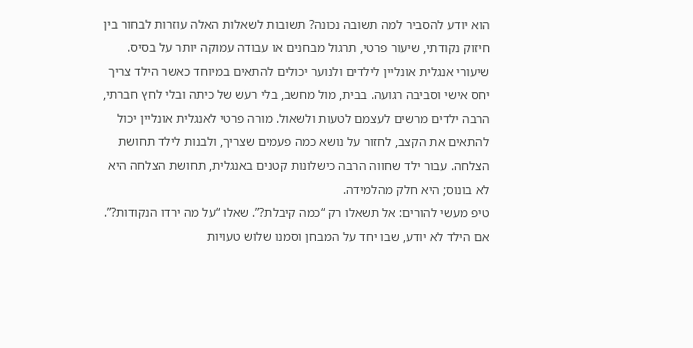הוא יודע להסביר למה תשובה נכונה? תשובות לשאלות האלה עוזרות לבחור בין חיזוק נקודתי, שיעור פרטי, תרגול מבחנים או עבודה עמוקה יותר על בסיס.
שיעורי אנגלית אונליין לילדים ולנוער יכולים להתאים במיוחד כאשר הילד צריך יחס אישי וסביבה רגועה. בבית, מול מחשב, בלי רעש של כיתה ובלי לחץ חברתי, הרבה ילדים מרשים לעצמם לטעות ולשאול. מורה פרטי לאנגלית אונליין יכול להתאים את הקצב, לחזור על נושא כמה פעמים שצריך, ולבנות לילד תחושת הצלחה. עבור ילד שחווה הרבה כישלונות קטנים באנגלית, תחושת הצלחה היא לא בונוס; היא חלק מהלמידה.
טיפ מעשי להורים: אל תשאלו רק “כמה קיבלת?”. שאלו “על מה ירדו הנקודות?”. אם הילד לא יודע, שבו יחד על המבחן וסמנו שלוש טעויות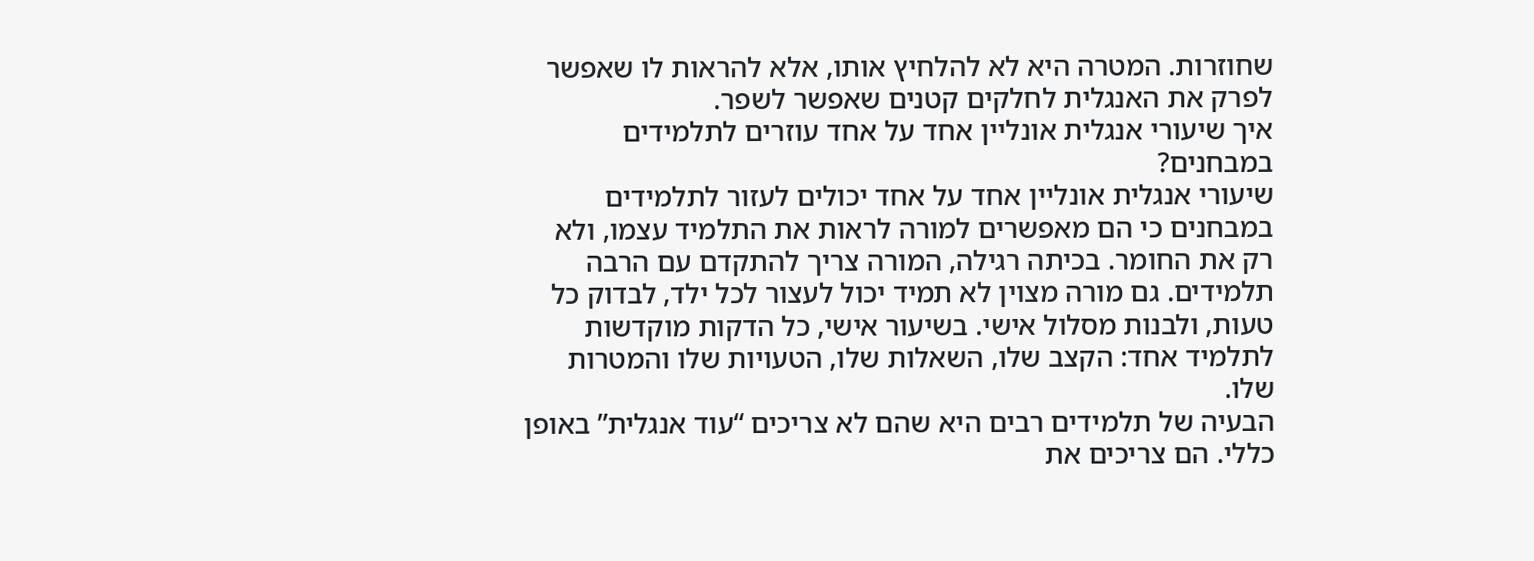שחוזרות. המטרה היא לא להלחיץ אותו, אלא להראות לו שאפשר לפרק את האנגלית לחלקים קטנים שאפשר לשפר.
איך שיעורי אנגלית אונליין אחד על אחד עוזרים לתלמידים במבחנים?
שיעורי אנגלית אונליין אחד על אחד יכולים לעזור לתלמידים במבחנים כי הם מאפשרים למורה לראות את התלמיד עצמו, ולא רק את החומר. בכיתה רגילה, המורה צריך להתקדם עם הרבה תלמידים. גם מורה מצוין לא תמיד יכול לעצור לכל ילד, לבדוק כל טעות, ולבנות מסלול אישי. בשיעור אישי, כל הדקות מוקדשות לתלמיד אחד: הקצב שלו, השאלות שלו, הטעויות שלו והמטרות שלו.
הבעיה של תלמידים רבים היא שהם לא צריכים “עוד אנגלית” באופן כללי. הם צריכים את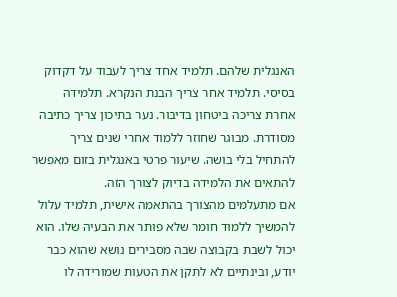האנגלית שלהם. תלמיד אחד צריך לעבוד על דקדוק בסיסי. תלמיד אחר צריך הבנת הנקרא. תלמידה אחרת צריכה ביטחון בדיבור. נער בתיכון צריך כתיבה מסודרת. מבוגר שחוזר ללמוד אחרי שנים צריך להתחיל בלי בושה. שיעור פרטי באנגלית בזום מאפשר להתאים את הלמידה בדיוק לצורך הזה.
אם מתעלמים מהצורך בהתאמה אישית, תלמיד עלול להמשיך ללמוד חומר שלא פותר את הבעיה שלו. הוא יכול לשבת בקבוצה שבה מסבירים נושא שהוא כבר יודע, ובינתיים לא לתקן את הטעות שמורידה לו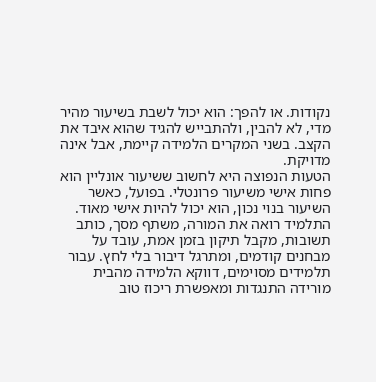נקודות. או להפך: הוא יכול לשבת בשיעור מהיר מדי, לא להבין, ולהתבייש להגיד שהוא איבד את הקצב. בשני המקרים הלמידה קיימת, אבל אינה מדויקת.
הטעות הנפוצה היא לחשוב ששיעור אונליין הוא פחות אישי משיעור פרונטלי. בפועל, כאשר השיעור בנוי נכון, הוא יכול להיות אישי מאוד. התלמיד רואה את המורה, משתף מסך, כותב תשובות, מקבל תיקון בזמן אמת, עובד על מבחנים קודמים, ומתרגל דיבור בלי לחץ. עבור תלמידים מסוימים, דווקא הלמידה מהבית מורידה התנגדות ומאפשרת ריכוז טוב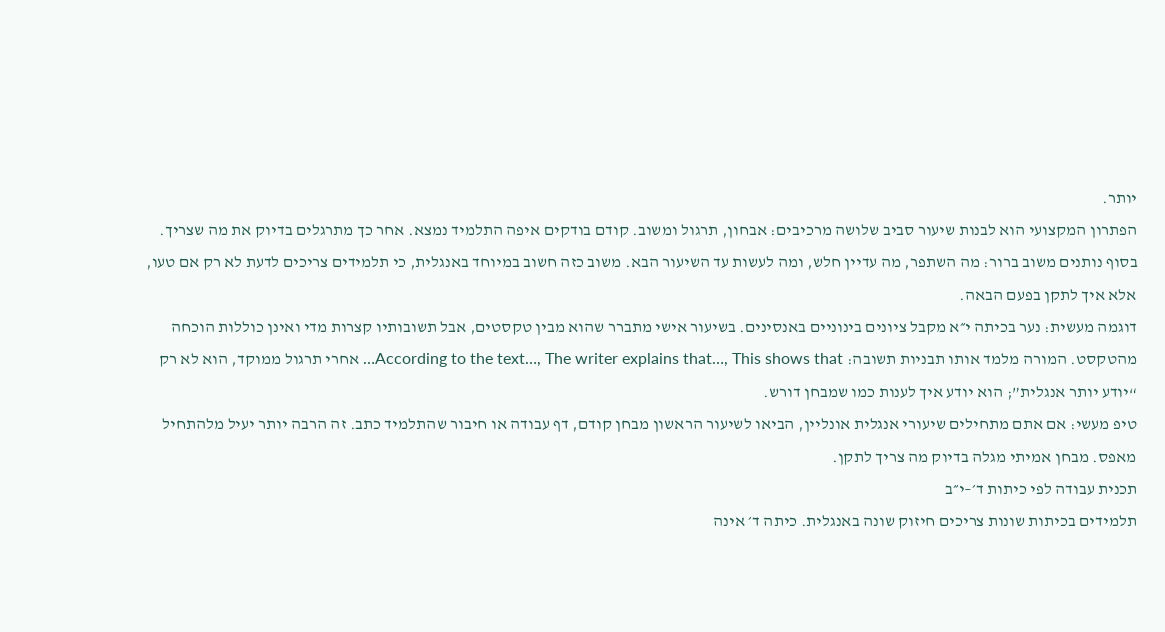יותר.
הפתרון המקצועי הוא לבנות שיעור סביב שלושה מרכיבים: אבחון, תרגול ומשוב. קודם בודקים איפה התלמיד נמצא. אחר כך מתרגלים בדיוק את מה שצריך. בסוף נותנים משוב ברור: מה השתפר, מה עדיין חלש, ומה לעשות עד השיעור הבא. משוב כזה חשוב במיוחד באנגלית, כי תלמידים צריכים לדעת לא רק אם טעו, אלא איך לתקן בפעם הבאה.
דוגמה מעשית: נער בכיתה י״א מקבל ציונים בינוניים באנסינים. בשיעור אישי מתברר שהוא מבין טקסטים, אבל תשובותיו קצרות מדי ואינן כוללות הוכחה מהטקסט. המורה מלמד אותו תבניות תשובה: According to the text…, The writer explains that…, This shows that… אחרי תרגול ממוקד, הוא לא רק “יודע יותר אנגלית”; הוא יודע איך לענות כמו שמבחן דורש.
טיפ מעשי: אם אתם מתחילים שיעורי אנגלית אונליין, הביאו לשיעור הראשון מבחן קודם, דף עבודה או חיבור שהתלמיד כתב. זה הרבה יותר יעיל מלהתחיל מאפס. מבחן אמיתי מגלה בדיוק מה צריך לתקן.
תכנית עבודה לפי כיתות ד׳–י״ב
תלמידים בכיתות שונות צריכים חיזוק שונה באנגלית. כיתה ד׳ אינה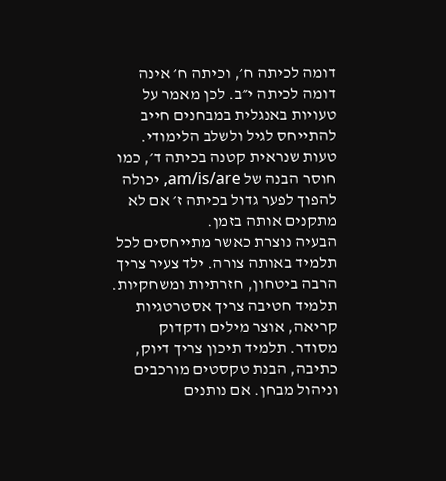דומה לכיתה ח׳, וכיתה ח׳ אינה דומה לכיתה י״ב. לכן מאמר על טעויות באנגלית במבחנים חייב להתייחס לגיל ולשלב הלימודי. טעות שנראית קטנה בכיתה ד׳, כמו חוסר הבנה של am/is/are, יכולה להפוך לפער גדול בכיתה ז׳ אם לא מתקנים אותה בזמן.
הבעיה נוצרת כאשר מתייחסים לכל תלמיד באותה צורה. ילד צעיר צריך הרבה ביטחון, חזרתיות ומשחקיות. תלמיד חטיבה צריך אסטרטגיות קריאה, אוצר מילים ודקדוק מסודר. תלמיד תיכון צריך דיוק, כתיבה, הבנת טקסטים מורכבים וניהול מבחן. אם נותנים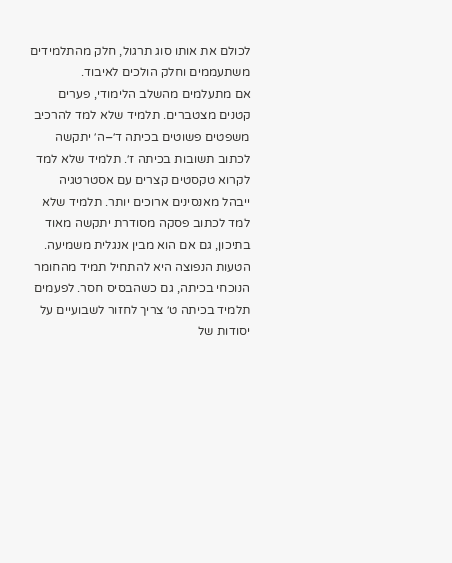לכולם את אותו סוג תרגול, חלק מהתלמידים משתעממים וחלק הולכים לאיבוד.
אם מתעלמים מהשלב הלימודי, פערים קטנים מצטברים. תלמיד שלא למד להרכיב משפטים פשוטים בכיתה ד׳–ה׳ יתקשה לכתוב תשובות בכיתה ז׳. תלמיד שלא למד לקרוא טקסטים קצרים עם אסטרטגיה ייבהל מאנסינים ארוכים יותר. תלמיד שלא למד לכתוב פסקה מסודרת יתקשה מאוד בתיכון, גם אם הוא מבין אנגלית משמיעה.
הטעות הנפוצה היא להתחיל תמיד מהחומר הנוכחי בכיתה, גם כשהבסיס חסר. לפעמים תלמיד בכיתה ט׳ צריך לחזור לשבועיים על יסודות של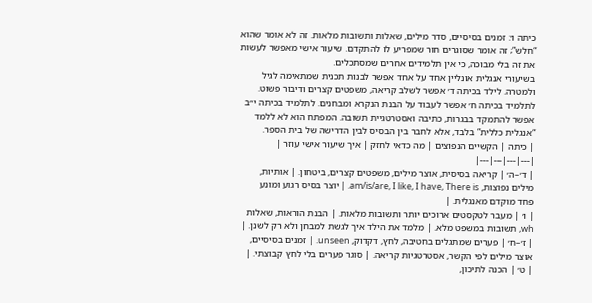כיתה ו׳: זמנים בסיסיים, סדר מילים, שאלות ותשובות מלאות. זה לא אומר שהוא “חלש”; זה אומר שסוגרים חור שמפריע לו להתקדם. שיעור אישי מאפשר לעשות את זה בלי מבוכה, כי אין תלמידים אחרים שמסתכלים.
בשיעורי אנגלית אונליין אחד על אחד אפשר לבנות תכנית שמתאימה לגיל ולמטרה. לילד בכיתה ד׳ אפשר לשלב קריאה, משפטים קצרים ודיבור פשוט. לתלמיד בכיתה ח׳ אפשר לעבוד על הבנת הנקרא ומבחנים. לתלמיד בכיתה י״ב אפשר להתמקד בבגרות, כתיבה ואסטרטגיית תשובה. המפתח הוא לא ללמד “אנגלית כללית” בלבד, אלא לחבר בין הבסיס לבין הדרישה של בית הספר.
| כיתה | הקשיים הנפוצים | מה כדאי לחזק | איך שיעור אישי עוזר |
|---|---|---|---|
| ד׳–ה׳ | קריאה בסיסית, אוצר מילים, משפטים קצרים, ביטחון. | אותיות, מילים נפוצות, am/is/are, I like, I have, There is. | יוצר בסיס רגוע ומונע פחד מוקדם מאנגלית. |
| ו׳ | מעבר לטקסטים ארוכים יותר ותשובות מלאות. | הבנת הוראות, שאלות wh, תשובות במשפט מלא. | מלמד את הילד איך לגשת למבחן ולא רק לשנן. |
| ז׳–ח׳ | פערים שמתגלים בחטיבה, לחץ, דקדוק, unseen. | זמנים בסיסיים, אוצר מילים לפי הקשר, אסטרטגיות קריאה. | סוגר פערים בלי לחץ קבוצתי. |
| ט׳ | הכנה לתיכון,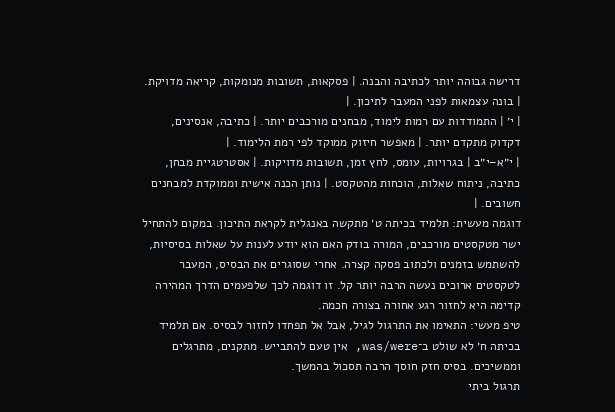דרישה גבוהה יותר לכתיבה והבנה. | פסקאות, תשובות מנומקות, קריאה מדויקת. | בונה עצמאות לפני המעבר לתיכון. |
| י׳ | התמודדות עם רמות לימוד, מבחנים מורכבים יותר. | כתיבה, אנסינים, דקדוק מתקדם יותר. | מאפשר חיזוק ממוקד לפי רמת הלימוד. |
| י״א–י״ב | בגרויות, עומס, לחץ זמן, תשובות מדויקות. | אסטרטגיית מבחן, כתיבה, ניתוח שאלות, הוכחות מהטקסט. | נותן הכנה אישית וממוקדת למבחנים חשובים. |
דוגמה מעשית: תלמיד בכיתה ט׳ מתקשה באנגלית לקראת התיכון. במקום להתחיל ישר מטקסטים מורכבים, המורה בודק האם הוא יודע לענות על שאלות בסיסיות, להשתמש בזמנים ולכתוב פסקה קצרה. אחרי שסוגרים את הבסיס, המעבר לטקסטים ארוכים נעשה הרבה יותר קל. זו דוגמה לכך שלפעמים הדרך המהירה קדימה היא לחזור רגע אחורה בצורה חכמה.
טיפ מעשי: התאימו את התרגול לגיל, אבל אל תפחדו לחזור לבסיס. אם תלמיד בכיתה ח׳ לא שולט ב־was/were, אין טעם להתבייש. מתקנים, מתרגלים וממשיכים. בסיס חזק חוסך הרבה תסכול בהמשך.
תרגול ביתי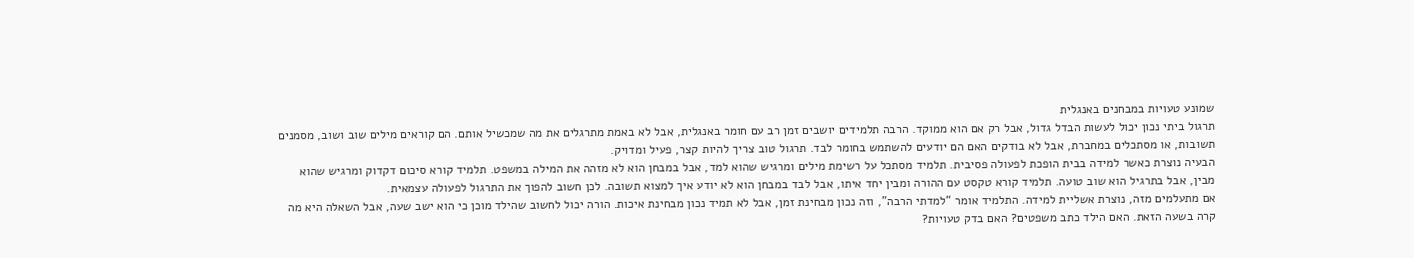שמונע טעויות במבחנים באנגלית
תרגול ביתי נכון יכול לעשות הבדל גדול, אבל רק אם הוא ממוקד. הרבה תלמידים יושבים זמן רב עם חומר באנגלית, אבל לא באמת מתרגלים את מה שמכשיל אותם. הם קוראים מילים שוב ושוב, מסמנים תשובות, או מסתכלים במחברת, אבל לא בודקים האם הם יודעים להשתמש בחומר לבד. תרגול טוב צריך להיות קצר, פעיל ומדויק.
הבעיה נוצרת כאשר למידה בבית הופכת לפעולה פסיבית. תלמיד מסתכל על רשימת מילים ומרגיש שהוא למד, אבל במבחן הוא לא מזהה את המילה במשפט. תלמיד קורא סיכום דקדוק ומרגיש שהוא מבין, אבל בתרגיל הוא שוב טועה. תלמיד קורא טקסט עם ההורה ומבין יחד איתו, אבל לבד במבחן הוא לא יודע איך למצוא תשובה. לכן חשוב להפוך את התרגול לפעולה עצמאית.
אם מתעלמים מזה, נוצרת אשליית למידה. התלמיד אומר “למדתי הרבה”, וזה נכון מבחינת זמן, אבל לא תמיד נכון מבחינת איכות. הורה יכול לחשוב שהילד מוכן כי הוא ישב שעה, אבל השאלה היא מה קרה בשעה הזאת. האם הילד כתב משפטים? האם בדק טעויות?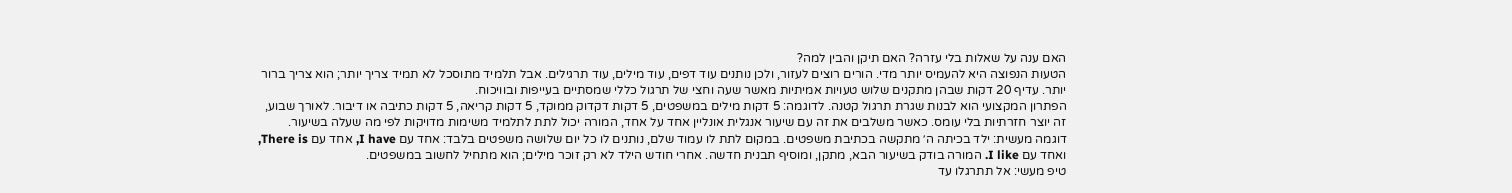האם ענה על שאלות בלי עזרה? האם תיקן והבין למה?
הטעות הנפוצה היא להעמיס יותר מדי. הורים רוצים לעזור, ולכן נותנים עוד דפים, עוד מילים, עוד תרגילים. אבל תלמיד מתוסכל לא תמיד צריך יותר; הוא צריך ברור יותר. עדיף 20 דקות שבהן מתקנים שלוש טעויות אמיתיות מאשר שעה וחצי של תרגול כללי שמסתיים בעייפות ובוויכוח.
הפתרון המקצועי הוא לבנות שגרת תרגול קטנה. לדוגמה: 5 דקות מילים במשפטים, 5 דקות דקדוק ממוקד, 5 דקות קריאה, 5 דקות כתיבה או דיבור. לאורך שבוע, זה יוצר חזרתיות בלי עומס. כאשר משלבים את זה עם שיעור אנגלית אונליין אחד על אחד, המורה יכול לתת לתלמיד משימות מדויקות לפי מה שעלה בשיעור.
דוגמה מעשית: ילד בכיתה ה׳ מתקשה בכתיבת משפטים. במקום לתת לו עמוד שלם, נותנים לו כל יום שלושה משפטים בלבד: אחד עם I have, אחד עם There is, ואחד עם I like. המורה בודק בשיעור הבא, מתקן, ומוסיף תבנית חדשה. אחרי חודש הילד לא רק זוכר מילים; הוא מתחיל לחשוב במשפטים.
טיפ מעשי: אל תתרגלו עד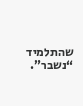שהתלמיד “נשבר”.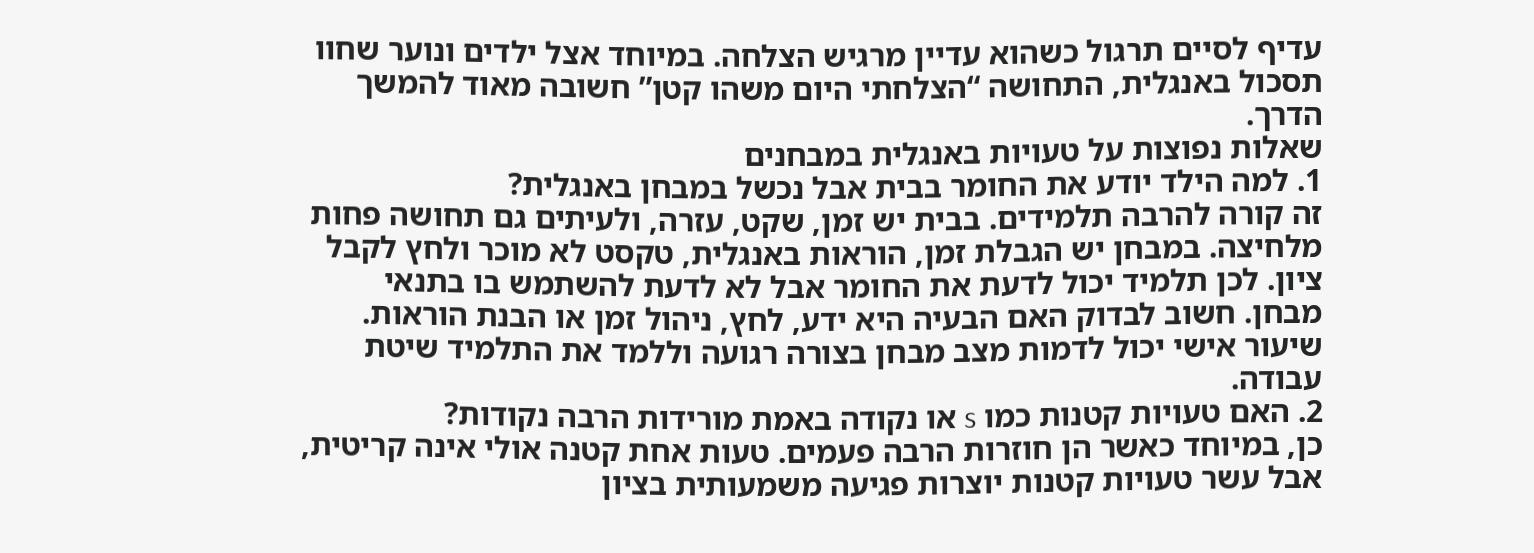עדיף לסיים תרגול כשהוא עדיין מרגיש הצלחה. במיוחד אצל ילדים ונוער שחוו תסכול באנגלית, התחושה “הצלחתי היום משהו קטן” חשובה מאוד להמשך הדרך.
שאלות נפוצות על טעויות באנגלית במבחנים
1. למה הילד יודע את החומר בבית אבל נכשל במבחן באנגלית?
זה קורה להרבה תלמידים. בבית יש זמן, שקט, עזרה, ולעיתים גם תחושה פחות מלחיצה. במבחן יש הגבלת זמן, הוראות באנגלית, טקסט לא מוכר ולחץ לקבל ציון. לכן תלמיד יכול לדעת את החומר אבל לא לדעת להשתמש בו בתנאי מבחן. חשוב לבדוק האם הבעיה היא ידע, לחץ, ניהול זמן או הבנת הוראות. שיעור אישי יכול לדמות מצב מבחן בצורה רגועה וללמד את התלמיד שיטת עבודה.
2. האם טעויות קטנות כמו s או נקודה באמת מורידות הרבה נקודות?
כן, במיוחד כאשר הן חוזרות הרבה פעמים. טעות אחת קטנה אולי אינה קריטית, אבל עשר טעויות קטנות יוצרות פגיעה משמעותית בציון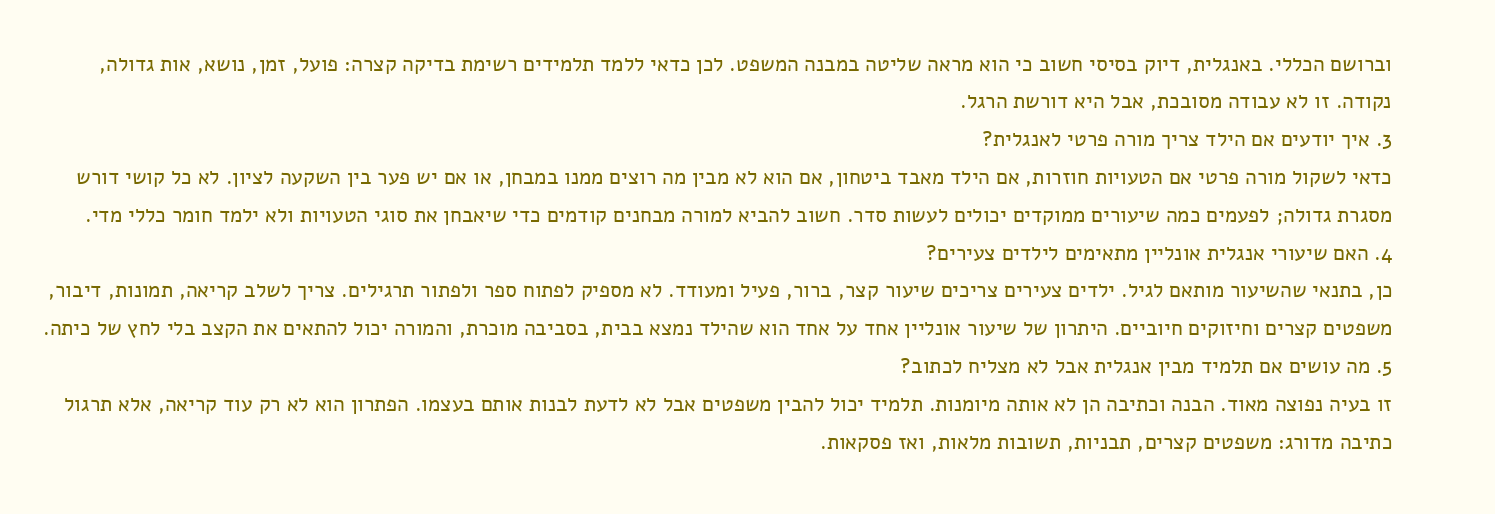וברושם הכללי. באנגלית, דיוק בסיסי חשוב כי הוא מראה שליטה במבנה המשפט. לכן כדאי ללמד תלמידים רשימת בדיקה קצרה: פועל, זמן, נושא, אות גדולה, נקודה. זו לא עבודה מסובכת, אבל היא דורשת הרגל.
3. איך יודעים אם הילד צריך מורה פרטי לאנגלית?
כדאי לשקול מורה פרטי אם הטעויות חוזרות, אם הילד מאבד ביטחון, אם הוא לא מבין מה רוצים ממנו במבחן, או אם יש פער בין השקעה לציון. לא כל קושי דורש מסגרת גדולה; לפעמים כמה שיעורים ממוקדים יכולים לעשות סדר. חשוב להביא למורה מבחנים קודמים כדי שיאבחן את סוגי הטעויות ולא ילמד חומר כללי מדי.
4. האם שיעורי אנגלית אונליין מתאימים לילדים צעירים?
כן, בתנאי שהשיעור מותאם לגיל. ילדים צעירים צריכים שיעור קצר, ברור, פעיל ומעודד. לא מספיק לפתוח ספר ולפתור תרגילים. צריך לשלב קריאה, תמונות, דיבור, משפטים קצרים וחיזוקים חיוביים. היתרון של שיעור אונליין אחד על אחד הוא שהילד נמצא בבית, בסביבה מוכרת, והמורה יכול להתאים את הקצב בלי לחץ של כיתה.
5. מה עושים אם תלמיד מבין אנגלית אבל לא מצליח לכתוב?
זו בעיה נפוצה מאוד. הבנה וכתיבה הן לא אותה מיומנות. תלמיד יכול להבין משפטים אבל לא לדעת לבנות אותם בעצמו. הפתרון הוא לא רק עוד קריאה, אלא תרגול כתיבה מדורג: משפטים קצרים, תבניות, תשובות מלאות, ואז פסקאות.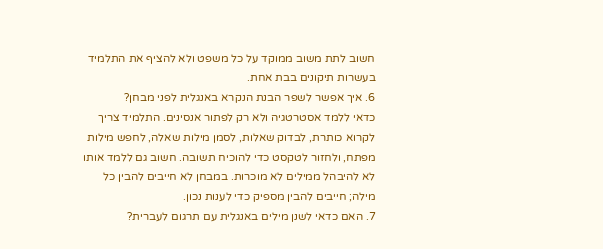חשוב לתת משוב ממוקד על כל משפט ולא להציף את התלמיד בעשרות תיקונים בבת אחת.
6. איך אפשר לשפר הבנת הנקרא באנגלית לפני מבחן?
כדאי ללמד אסטרטגיה ולא רק לפתור אנסינים. התלמיד צריך לקרוא כותרת, לבדוק שאלות, לסמן מילות שאלה, לחפש מילות מפתח, ולחזור לטקסט כדי להוכיח תשובה. חשוב גם ללמד אותו לא להיבהל ממילים לא מוכרות. במבחן לא חייבים להבין כל מילה; חייבים להבין מספיק כדי לענות נכון.
7. האם כדאי לשנן מילים באנגלית עם תרגום לעברית?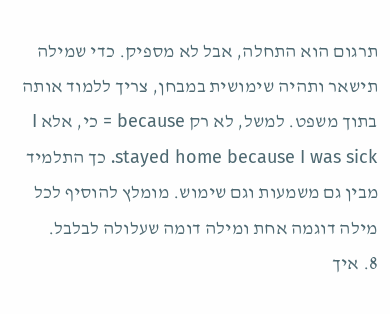תרגום הוא התחלה, אבל לא מספיק. כדי שמילה תישאר ותהיה שימושית במבחן, צריך ללמוד אותה בתוך משפט. למשל, לא רק because = כי, אלא I stayed home because I was sick. כך התלמיד מבין גם משמעות וגם שימוש. מומלץ להוסיף לכל מילה דוגמה אחת ומילה דומה שעלולה לבלבל.
8. איך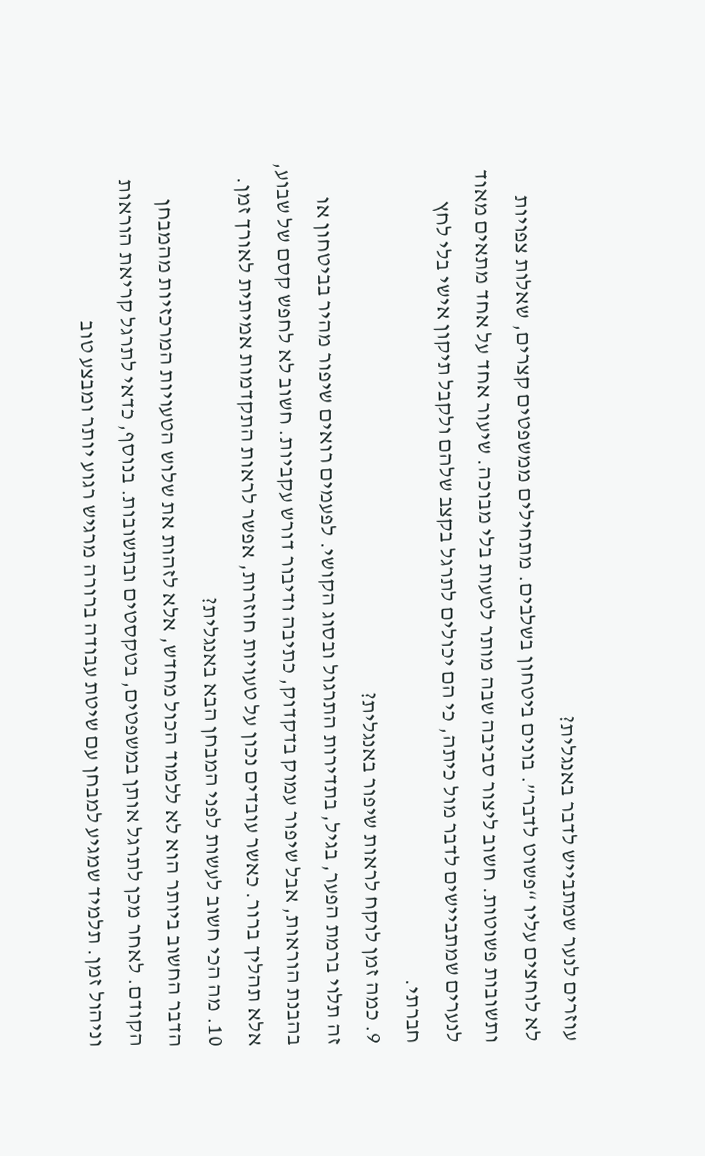עוזרים לנער שמתבייש לדבר באנגלית?
לא לוחצים עליו “פשוט לדבר”. בונים ביטחון בשלבים. מתחילים ממשפטים קצרים, שאלות צפויות ותשובות פשוטות. חשוב ליצור סביבה שבה מותר לטעות בלי מבוכה. שיעור אחד על אחד מתאים מאוד לנערים שמתביישים לדבר מול כיתה, כי הם יכולים לתרגל בקצב שלהם ולקבל תיקון אישי בלי לחץ חברתי.
9. כמה זמן לוקח לראות שיפור באנגלית?
זה תלוי ברמת הפער, בגיל, בתדירות התרגול ובסוג הקושי. לפעמים רואים שיפור מהיר בביטחון או בהבנת הוראות, אבל שיפור עמוק בדקדוק, כתיבה ודיבור דורש עקביות. חשוב לא לחפש קסם של שבוע, אלא תהליך ברור. כאשר עובדים נכון על טעויות חוזרות, אפשר לראות התקדמות אמיתית לאורך זמן.
10. מה הכי חשוב לעשות לפני המבחן הבא באנגלית?
הדבר החשוב ביותר הוא לא ללמוד הכול מחדש, אלא לזהות את שלוש הטעויות המרכזיות מהמבחן הקודם. לאחר מכן לתרגל אותן במשפטים, בטקסטים ובתשובות. בנוסף, כדאי לתרגל קריאת הוראות וניהול זמן. תלמיד שמגיע למבחן עם שיטת עבודה ברורה מרגיש רגוע יותר ומבצע טוב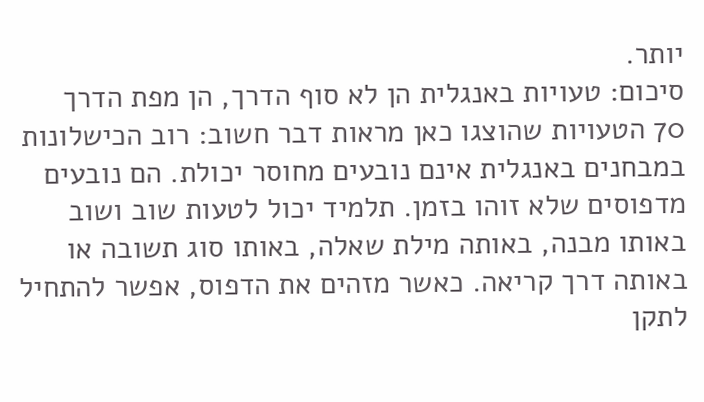יותר.
סיכום: טעויות באנגלית הן לא סוף הדרך, הן מפת הדרך
70 הטעויות שהוצגו כאן מראות דבר חשוב: רוב הכישלונות במבחנים באנגלית אינם נובעים מחוסר יכולת. הם נובעים מדפוסים שלא זוהו בזמן. תלמיד יכול לטעות שוב ושוב באותו מבנה, באותה מילת שאלה, באותו סוג תשובה או באותה דרך קריאה. כאשר מזהים את הדפוס, אפשר להתחיל לתקן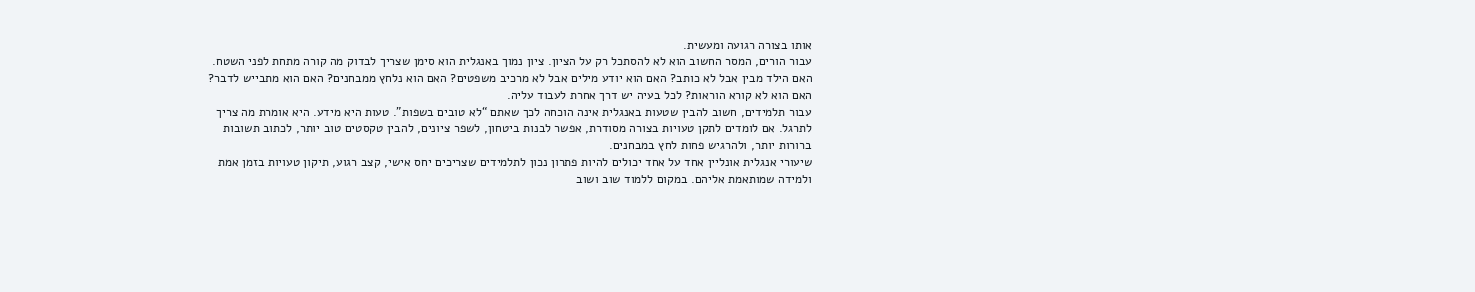אותו בצורה רגועה ומעשית.
עבור הורים, המסר החשוב הוא לא להסתכל רק על הציון. ציון נמוך באנגלית הוא סימן שצריך לבדוק מה קורה מתחת לפני השטח. האם הילד מבין אבל לא כותב? האם הוא יודע מילים אבל לא מרכיב משפטים? האם הוא נלחץ ממבחנים? האם הוא מתבייש לדבר? האם הוא לא קורא הוראות? לכל בעיה יש דרך אחרת לעבוד עליה.
עבור תלמידים, חשוב להבין שטעות באנגלית אינה הוכחה לכך שאתם “לא טובים בשפות”. טעות היא מידע. היא אומרת מה צריך לתרגל. אם לומדים לתקן טעויות בצורה מסודרת, אפשר לבנות ביטחון, לשפר ציונים, להבין טקסטים טוב יותר, לכתוב תשובות ברורות יותר, ולהרגיש פחות לחץ במבחנים.
שיעורי אנגלית אונליין אחד על אחד יכולים להיות פתרון נכון לתלמידים שצריכים יחס אישי, קצב רגוע, תיקון טעויות בזמן אמת ולמידה שמותאמת אליהם. במקום ללמוד שוב ושוב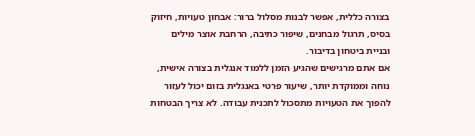בצורה כללית, אפשר לבנות מסלול ברור: אבחון טעויות, חיזוק בסיס, תרגול מבחנים, שיפור כתיבה, הרחבת אוצר מילים ובניית ביטחון בדיבור.
אם אתם מרגישים שהגיע הזמן ללמוד אנגלית בצורה אישית, נוחה וממוקדת יותר, שיעור פרטי באנגלית בזום יכול לעזור להפוך את הטעויות מתסכול לתכנית עבודה. לא צריך הבטחות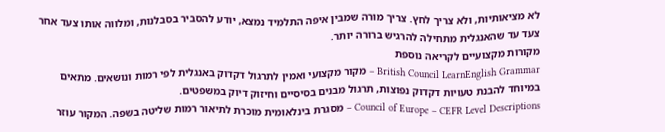לא מציאותיות, ולא צריך לחץ. צריך מורה שמבין איפה התלמיד נמצא, יודע להסביר בסבלנות, ומלווה אותו צעד אחר צעד עד שהאנגלית מתחילה להרגיש ברורה יותר.
מקורות מקצועיים לקריאה נוספת
British Council LearnEnglish Grammar – מקור מקצועי ואמין לתרגול דקדוק באנגלית לפי רמות ונושאים. מתאים במיוחד להבנת טעויות דקדוק נפוצות, תרגול מבנים בסיסיים וחיזוק דיוק במשפטים.
Council of Europe – CEFR Level Descriptions – מסגרת בינלאומית מוכרת לתיאור רמות שליטה בשפה. המקור עוזר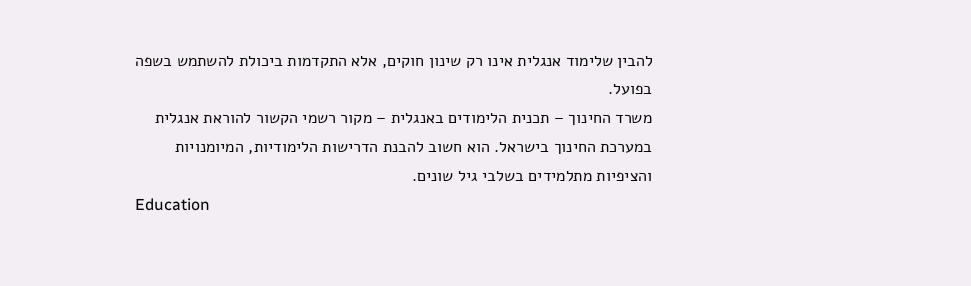להבין שלימוד אנגלית אינו רק שינון חוקים, אלא התקדמות ביכולת להשתמש בשפה בפועל.
משרד החינוך – תכנית הלימודים באנגלית – מקור רשמי הקשור להוראת אנגלית במערכת החינוך בישראל. הוא חשוב להבנת הדרישות הלימודיות, המיומנויות והציפיות מתלמידים בשלבי גיל שונים.
Education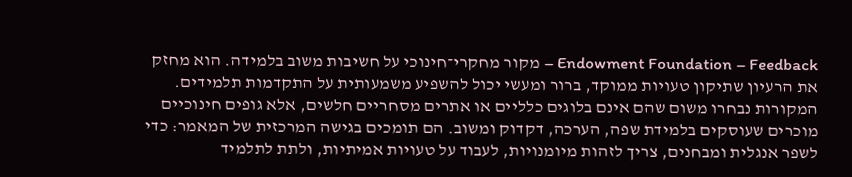Endowment Foundation – Feedback – מקור מחקרי־חינוכי על חשיבות משוב בלמידה. הוא מחזק את הרעיון שתיקון טעויות ממוקד, ברור ומעשי יכול להשפיע משמעותית על התקדמות תלמידים.
המקורות נבחרו משום שהם אינם בלוגים כלליים או אתרים מסחריים חלשים, אלא גופים חינוכיים מוכרים שעוסקים בלמידת שפה, הערכה, דקדוק ומשוב. הם תומכים בגישה המרכזית של המאמר: כדי לשפר אנגלית ומבחנים, צריך לזהות מיומנויות, לעבוד על טעויות אמיתיות, ולתת לתלמיד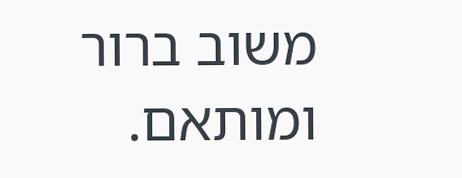משוב ברור ומותאם.